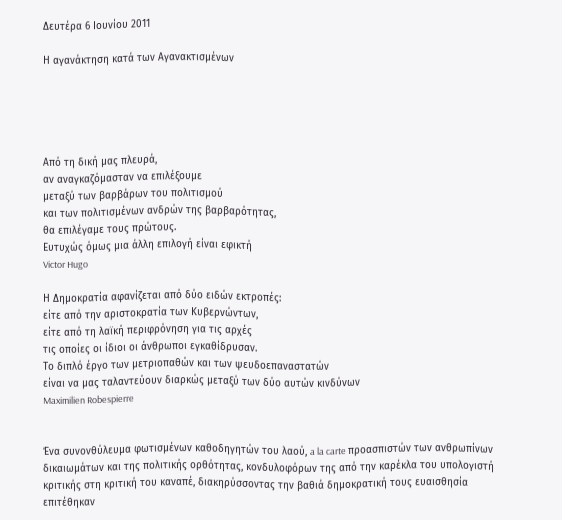Δευτέρα 6 Ιουνίου 2011

Η αγανάκτηση κατά των Αγανακτισμένων





Από τη δική μας πλευρά,
αν αναγκαζόμασταν να επιλέξουμε
μεταξύ των βαρβάρων του πολιτισμού
και των πολιτισμένων ανδρών της βαρβαρότητας,
θα επιλέγαμε τους πρώτους.
Ευτυχώς όμως μια άλλη επιλογή είναι εφικτή
Victor Hugo

Η Δημοκρατία αφανίζεται από δύο ειδών εκτροπές:
είτε από την αριστοκρατία των Κυβερνώντων,
είτε από τη λαϊκή περιφρόνηση για τις αρχές
τις οποίες οι ίδιοι οι άνθρωποι εγκαθίδρυσαν.
Το διπλό έργο των μετριοπαθών και των ψευδοεπαναστατών
είναι να μας ταλαντεύουν διαρκώς μεταξύ των δύο αυτών κινδύνων
Maximilien Robespierre


Ένα συνονθύλευμα φωτισμένων καθοδηγητών του λαού, a la carte προασπιστών των ανθρωπίνων δικαιωμάτων και της πολιτικής ορθότητας, κονδυλοφόρων της από την καρέκλα του υπολογιστή κριτικής στη κριτική του καναπέ, διακηρύσσοντας την βαθιά δημοκρατική τους ευαισθησία επιτέθηκαν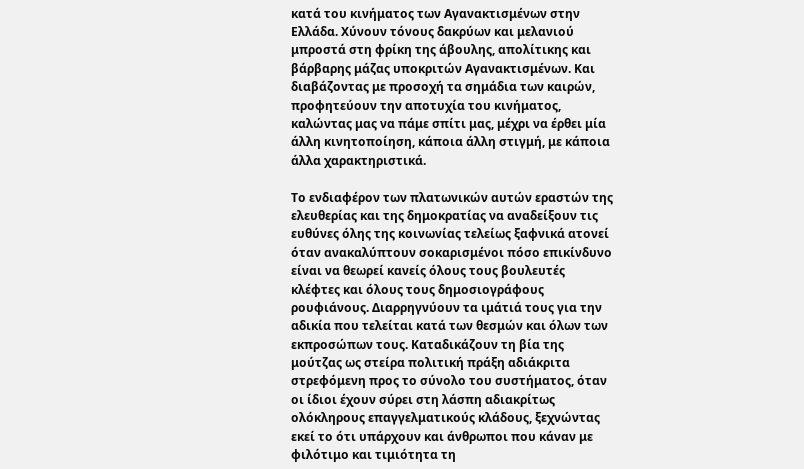κατά του κινήματος των Αγανακτισμένων στην Ελλάδα. Χύνουν τόνους δακρύων και μελανιού μπροστά στη φρίκη της άβουλης, απολίτικης και βάρβαρης μάζας υποκριτών Αγανακτισμένων. Και διαβάζοντας με προσοχή τα σημάδια των καιρών, προφητεύουν την αποτυχία του κινήματος, καλώντας μας να πάμε σπίτι μας, μέχρι να έρθει μία άλλη κινητοποίηση, κάποια άλλη στιγμή, με κάποια άλλα χαρακτηριστικά.

Το ενδιαφέρον των πλατωνικών αυτών εραστών της ελευθερίας και της δημοκρατίας να αναδείξουν τις ευθύνες όλης της κοινωνίας τελείως ξαφνικά ατονεί όταν ανακαλύπτουν σοκαρισμένοι πόσο επικίνδυνο είναι να θεωρεί κανείς όλους τους βουλευτές κλέφτες και όλους τους δημοσιογράφους ρουφιάνους. Διαρρηγνύουν τα ιμάτιά τους για την αδικία που τελείται κατά των θεσμών και όλων των εκπροσώπων τους. Καταδικάζουν τη βία της μούτζας ως στείρα πολιτική πράξη αδιάκριτα στρεφόμενη προς το σύνολο του συστήματος, όταν οι ίδιοι έχουν σύρει στη λάσπη αδιακρίτως ολόκληρους επαγγελματικούς κλάδους, ξεχνώντας εκεί το ότι υπάρχουν και άνθρωποι που κάναν με φιλότιμο και τιμιότητα τη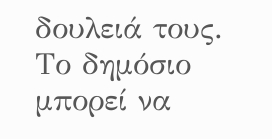δουλειά τους. Το δημόσιο μπορεί να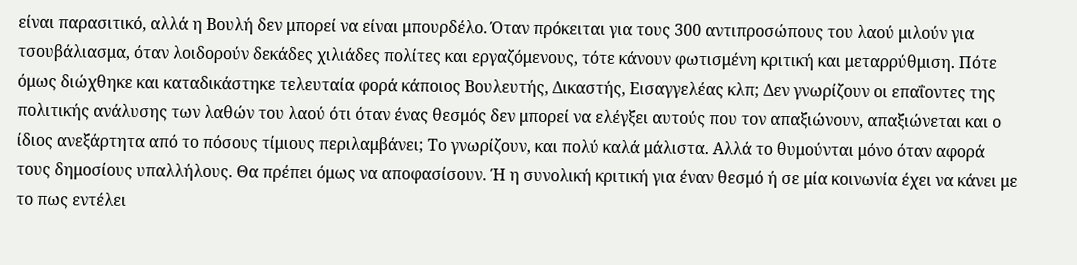είναι παρασιτικό, αλλά η Βουλή δεν μπορεί να είναι μπουρδέλο. Όταν πρόκειται για τους 300 αντιπροσώπους του λαού μιλούν για τσουβάλιασμα, όταν λοιδορούν δεκάδες χιλιάδες πολίτες και εργαζόμενους, τότε κάνουν φωτισμένη κριτική και μεταρρύθμιση. Πότε όμως διώχθηκε και καταδικάστηκε τελευταία φορά κάποιος Βουλευτής, Δικαστής, Εισαγγελέας κλπ; Δεν γνωρίζουν οι επαΐοντες της πολιτικής ανάλυσης των λαθών του λαού ότι όταν ένας θεσμός δεν μπορεί να ελέγξει αυτούς που τον απαξιώνουν, απαξιώνεται και ο ίδιος ανεξάρτητα από το πόσους τίμιους περιλαμβάνει; Το γνωρίζουν, και πολύ καλά μάλιστα. Αλλά το θυμούνται μόνο όταν αφορά τους δημοσίους υπαλλήλους. Θα πρέπει όμως να αποφασίσουν. Ή η συνολική κριτική για έναν θεσμό ή σε μία κοινωνία έχει να κάνει με το πως εντέλει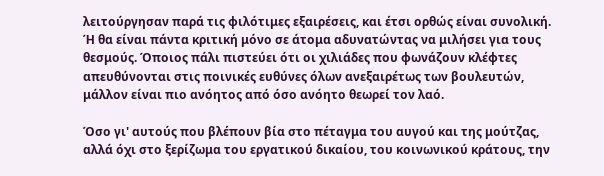λειτούργησαν παρά τις φιλότιμες εξαιρέσεις, και έτσι ορθώς είναι συνολική. Ή θα είναι πάντα κριτική μόνο σε άτομα αδυνατώντας να μιλήσει για τους θεσμούς. Όποιος πάλι πιστεύει ότι οι χιλιάδες που φωνάζουν κλέφτες απευθύνονται στις ποινικές ευθύνες όλων ανεξαιρέτως των βουλευτών, μάλλον είναι πιο ανόητος από όσο ανόητο θεωρεί τον λαό.

Όσο γι' αυτούς που βλέπουν βία στο πέταγμα του αυγού και της μούτζας, αλλά όχι στο ξερίζωμα του εργατικού δικαίου, του κοινωνικού κράτους, την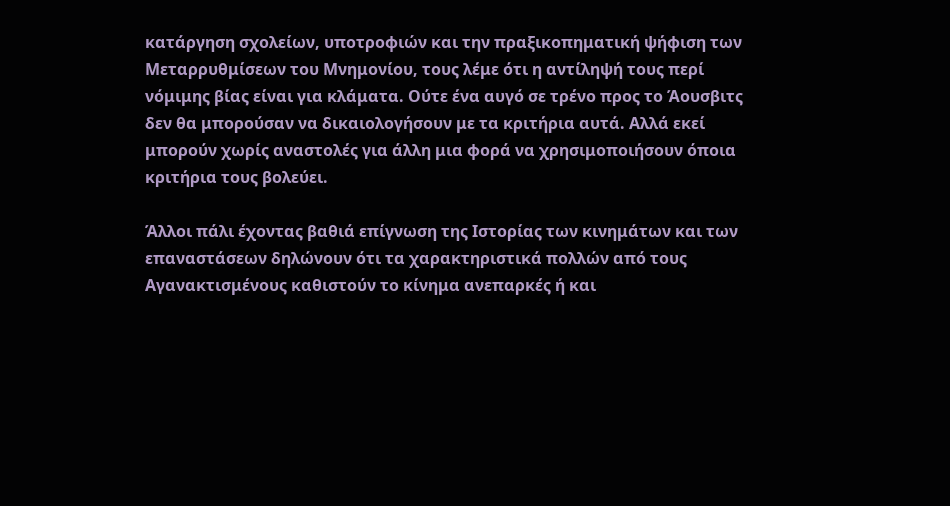κατάργηση σχολείων, υποτροφιών και την πραξικοπηματική ψήφιση των Μεταρρυθμίσεων του Μνημονίου, τους λέμε ότι η αντίληψή τους περί νόμιμης βίας είναι για κλάματα. Ούτε ένα αυγό σε τρένο προς το Άουσβιτς δεν θα μπορούσαν να δικαιολογήσουν με τα κριτήρια αυτά. Αλλά εκεί μπορούν χωρίς αναστολές για άλλη μια φορά να χρησιμοποιήσουν όποια κριτήρια τους βολεύει.

Άλλοι πάλι έχοντας βαθιά επίγνωση της Ιστορίας των κινημάτων και των επαναστάσεων δηλώνουν ότι τα χαρακτηριστικά πολλών από τους Αγανακτισμένους καθιστούν το κίνημα ανεπαρκές ή και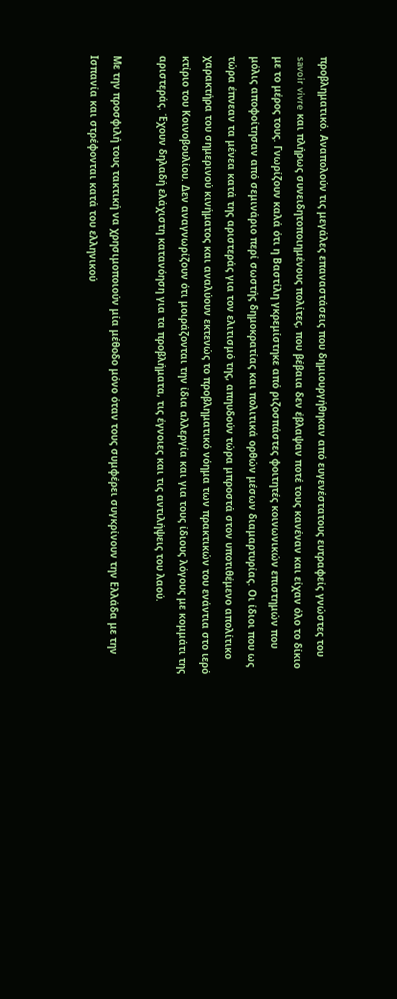προβληματικό. Αναπολούν τις μεγάλες επαναστάσεις που δημιουργήθηκαν από ευγενέστατους ευτραφείς γνώστες του savoir vivre και πλήρως συνειδητοποιημένους πολίτες, που βέβαια δεν έβλαψαν ποτέ τους κανέναν και είχαν όλο το δίκιο με το μέρος τους. Γνωρίζουν καλά ότι η Βαστίλη γκρεμίστηκε από ριζοσπάστες φοιτητές κοινωνικών επιστημών που μόλις αποφοίτησαν από σεμινάριο περί σωστής δημοκρατίας και πολιτικά ορθών μέσων διαμαρτυρίας. Οι ίδιοι που ως τώρα έπνεαν τα μένεα κατά της αριστεράς για τον ελιτισμό της, απηυδούν τώρα μπροστά στον υποτιθέμενο απολίτικο χαρακτήρα του σημερινού κινήματος και αναλύουν εκτενώς το προβληματικό νόημα των πρακτικών του ενάντια στο ιερό κτίριο του Κοινοβουλίου. Δεν αναγνωρίζουν ότι μοιράζονται την ίδια αλλεργία και για τους ίδιους λόγους με κομμάτι της αριστεράς. Έχουν δηλαδή ελάχιστη κατανόηση για τα προβλήματα, τις έγνοιες και τις αντιλήψεις του λαού.

Με την προσφιλή τους τακτική να χρησιμοποιούν μία μέθοδο μόνο όταν τους συμφέρει συγκρίνουν την Ελλάδα με την Ισπανία και στρέφονται κατά του ελληνικού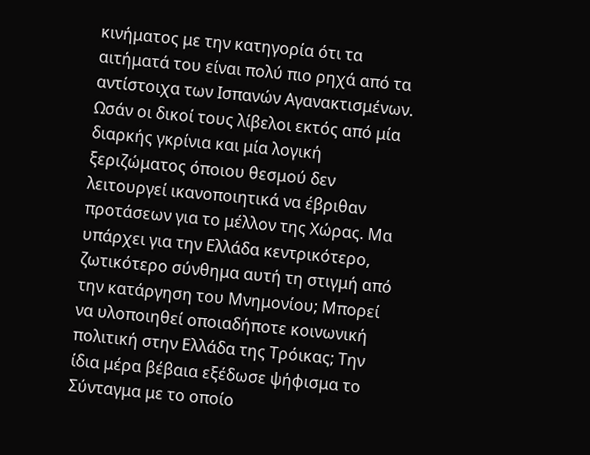κινήματος με την κατηγορία ότι τα αιτήματά του είναι πολύ πιο ρηχά από τα αντίστοιχα των Ισπανών Αγανακτισμένων. Ωσάν οι δικοί τους λίβελοι εκτός από μία διαρκής γκρίνια και μία λογική ξεριζώματος όποιου θεσμού δεν λειτουργεί ικανοποιητικά να έβριθαν προτάσεων για το μέλλον της Χώρας. Μα υπάρχει για την Ελλάδα κεντρικότερο, ζωτικότερο σύνθημα αυτή τη στιγμή από την κατάργηση του Μνημονίου; Μπορεί να υλοποιηθεί οποιαδήποτε κοινωνική πολιτική στην Ελλάδα της Τρόικας; Την ίδια μέρα βέβαια εξέδωσε ψήφισμα το Σύνταγμα με το οποίο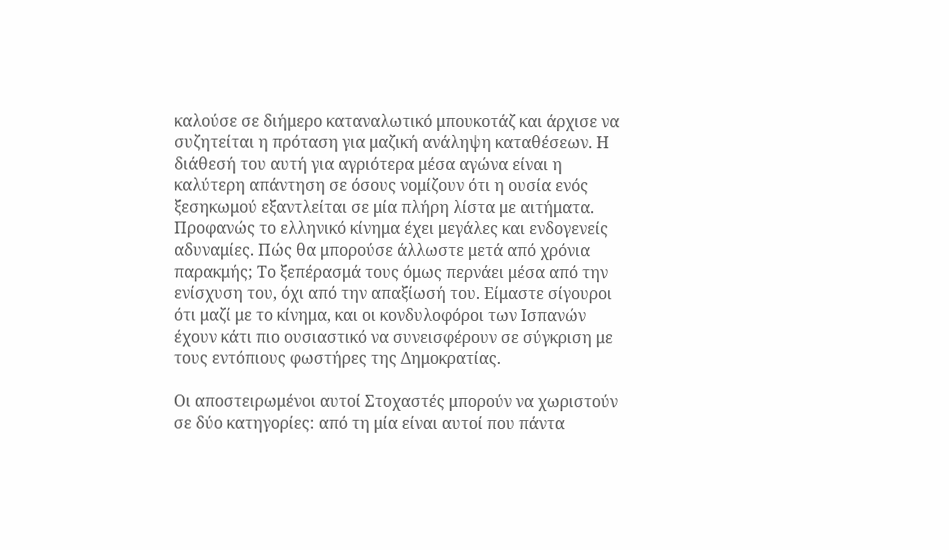καλούσε σε διήμερο καταναλωτικό μπουκοτάζ και άρχισε να συζητείται η πρόταση για μαζική ανάληψη καταθέσεων. Η διάθεσή του αυτή για αγριότερα μέσα αγώνα είναι η καλύτερη απάντηση σε όσους νομίζουν ότι η ουσία ενός ξεσηκωμού εξαντλείται σε μία πλήρη λίστα με αιτήματα. Προφανώς το ελληνικό κίνημα έχει μεγάλες και ενδογενείς αδυναμίες. Πώς θα μπορούσε άλλωστε μετά από χρόνια παρακμής; Το ξεπέρασμά τους όμως περνάει μέσα από την ενίσχυση του, όχι από την απαξίωσή του. Είμαστε σίγουροι ότι μαζί με το κίνημα, και οι κονδυλοφόροι των Ισπανών έχουν κάτι πιο ουσιαστικό να συνεισφέρουν σε σύγκριση με τους εντόπιους φωστήρες της Δημοκρατίας.

Οι αποστειρωμένοι αυτοί Στοχαστές μπορούν να χωριστούν σε δύο κατηγορίες: από τη μία είναι αυτοί που πάντα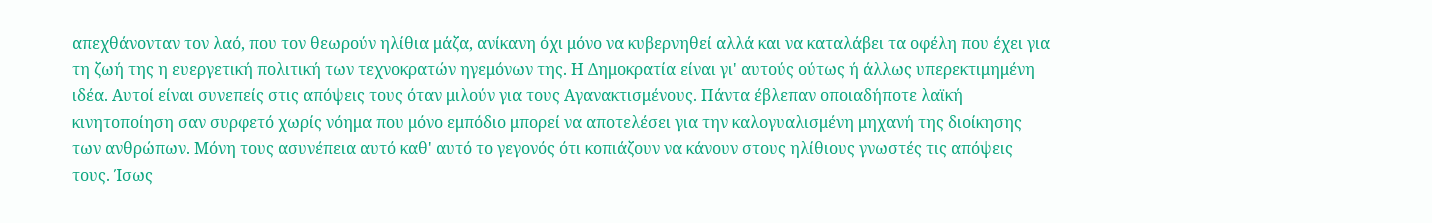απεχθάνονταν τον λαό, που τον θεωρούν ηλίθια μάζα, ανίκανη όχι μόνο να κυβερνηθεί αλλά και να καταλάβει τα οφέλη που έχει για τη ζωή της η ευεργετική πολιτική των τεχνοκρατών ηγεμόνων της. Η Δημοκρατία είναι γι' αυτούς ούτως ή άλλως υπερεκτιμημένη ιδέα. Αυτοί είναι συνεπείς στις απόψεις τους όταν μιλούν για τους Αγανακτισμένους. Πάντα έβλεπαν οποιαδήποτε λαϊκή κινητοποίηση σαν συρφετό χωρίς νόημα που μόνο εμπόδιο μπορεί να αποτελέσει για την καλογυαλισμένη μηχανή της διοίκησης των ανθρώπων. Μόνη τους ασυνέπεια αυτό καθ' αυτό το γεγονός ότι κοπιάζουν να κάνουν στους ηλίθιους γνωστές τις απόψεις τους. Ίσως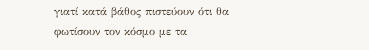γιατί κατά βάθος πιστεύουν ότι θα φωτίσουν τον κόσμο με τα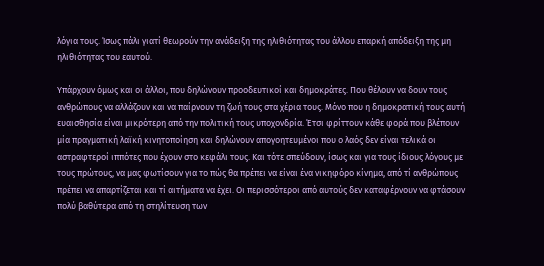λόγια τους. Ίσως πάλι γιατί θεωρούν την ανάδειξη της ηλιθιότητας του άλλου επαρκή απόδειξη της μη ηλιθιότητας του εαυτού.

Υπάρχουν όμως και οι άλλοι, που δηλώνουν προοδευτικοί και δημοκράτες. Που θέλουν να δουν τους ανθρώπους να αλλάζουν και να παίρνουν τη ζωή τους στα χέρια τους. Μόνο που η δημοκρατική τους αυτή ευαισθησία είναι μικρότερη από την πολιτική τους υποχονδρία. Έτσι φρίττουν κάθε φορά που βλέπουν μία πραγματική λαϊκή κινητοποίηση και δηλώνουν απογοητευμένοι που ο λαός δεν είναι τελικά οι αστραφτεροί ιππότες που έχουν στο κεφάλι τους. Και τότε σπεύδουν, ίσως και για τους ίδιους λόγους με τους πρώτους, να μας φωτίσουν για το πώς θα πρέπει να είναι ένα νικηφόρο κίνημα, από τί ανθρώπους πρέπει να απαρτίζεται και τί αιτήματα να έχει. Οι περισσότεροι από αυτούς δεν καταφέρνουν να φτάσουν πολύ βαθύτερα από τη στηλίτευση των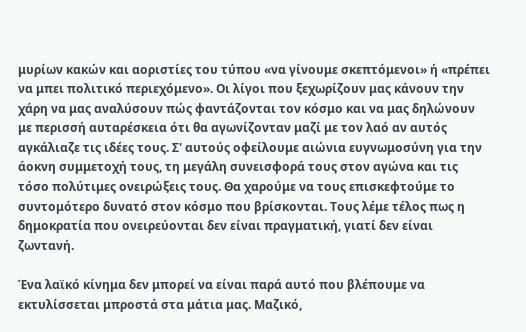μυρίων κακών και αοριστίες του τύπου «να γίνουμε σκεπτόμενοι» ή «πρέπει να μπει πολιτικό περιεχόμενο». Οι λίγοι που ξεχωρίζουν μας κάνουν την χάρη να μας αναλύσουν πώς φαντάζονται τον κόσμο και να μας δηλώνουν με περισσή αυταρέσκεια ότι θα αγωνίζονταν μαζί με τον λαό αν αυτός αγκάλιαζε τις ιδέες τους. Σ' αυτούς οφείλουμε αιώνια ευγνωμοσύνη για την άοκνη συμμετοχή τους, τη μεγάλη συνεισφορά τους στον αγώνα και τις τόσο πολύτιμες ονειρώξεις τους. Θα χαρούμε να τους επισκεφτούμε το συντομότερο δυνατό στον κόσμο που βρίσκονται. Τους λέμε τέλος πως η δημοκρατία που ονειρεύονται δεν είναι πραγματική, γιατί δεν είναι ζωντανή.

Ένα λαϊκό κίνημα δεν μπορεί να είναι παρά αυτό που βλέπουμε να εκτυλίσσεται μπροστά στα μάτια μας. Μαζικό,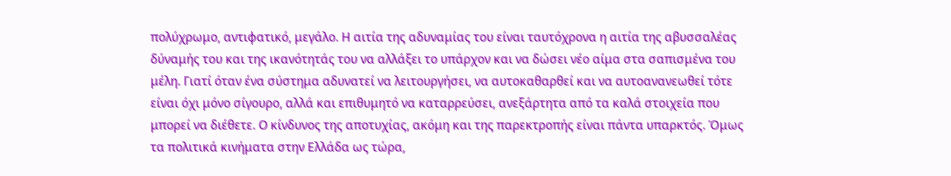πολύχρωμο, αντιφατικό, μεγάλο. Η αιτία της αδυναμίας του είναι ταυτόχρονα η αιτία της αβυσσαλέας δύναμής του και της ικανότητάς του να αλλάξει το υπάρχον και να δώσει νέο αίμα στα σαπισμένα του μέλη. Γιατί όταν ένα σύστημα αδυνατεί να λειτουργήσει, να αυτοκαθαρθεί και να αυτοανανεωθεί τότε είναι όχι μόνο σίγουρο, αλλά και επιθυμητό να καταρρεύσει, ανεξάρτητα από τα καλά στοιχεία που μπορεί να διέθετε. Ο κίνδυνος της αποτυχίας, ακόμη και της παρεκτροπής είναι πάντα υπαρκτός. Όμως τα πολιτικά κινήματα στην Ελλάδα ως τώρα,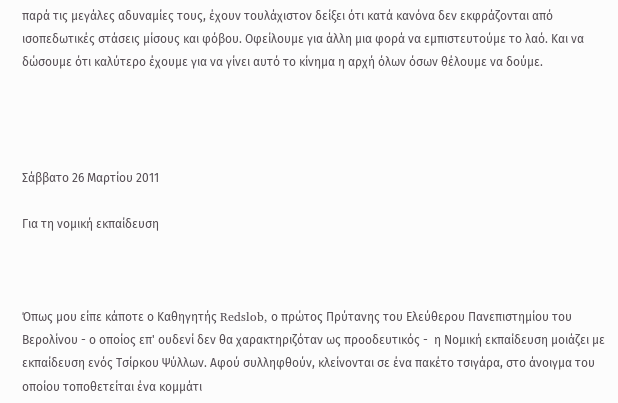παρά τις μεγάλες αδυναμίες τους, έχουν τουλάχιστον δείξει ότι κατά κανόνα δεν εκφράζονται από ισοπεδωτικές στάσεις μίσους και φόβου. Οφείλουμε για άλλη μια φορά να εμπιστευτούμε το λαό. Και να δώσουμε ότι καλύτερο έχουμε για να γίνει αυτό το κίνημα η αρχή όλων όσων θέλουμε να δούμε.




Σάββατο 26 Μαρτίου 2011

Για τη νομική εκπαίδευση



Όπως μου είπε κάποτε ο Καθηγητής Redslob, ο πρώτος Πρύτανης του Ελεύθερου Πανεπιστημίου του Βερολίνου - ο οποίος επ' ουδενί δεν θα χαρακτηριζόταν ως προοδευτικός -  η Νομική εκπαίδευση μοιάζει με εκπαίδευση ενός Τσίρκου Ψύλλων. Αφού συλληφθούν, κλείνονται σε ένα πακέτο τσιγάρα, στο άνοιγμα του οποίου τοποθετείται ένα κομμάτι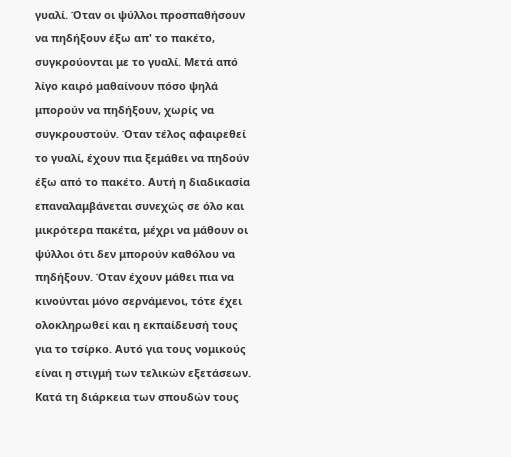γυαλί. Όταν οι ψύλλοι προσπαθήσουν να πηδήξουν έξω απ' το πακέτο, συγκρούονται με το γυαλί. Μετά από λίγο καιρό μαθαίνουν πόσο ψηλά μπορούν να πηδήξουν, χωρίς να συγκρουστούν. Όταν τέλος αφαιρεθεί το γυαλί, έχουν πια ξεμάθει να πηδούν έξω από το πακέτο. Αυτή η διαδικασία επαναλαμβάνεται συνεχώς σε όλο και μικρότερα πακέτα, μέχρι να μάθουν οι ψύλλοι ότι δεν μπορούν καθόλου να πηδήξουν. Όταν έχουν μάθει πια να κινούνται μόνο σερνάμενοι, τότε έχει ολοκληρωθεί και η εκπαίδευσή τους για το τσίρκο. Αυτό για τους νομικούς είναι η στιγμή των τελικών εξετάσεων. Κατά τη διάρκεια των σπουδών τους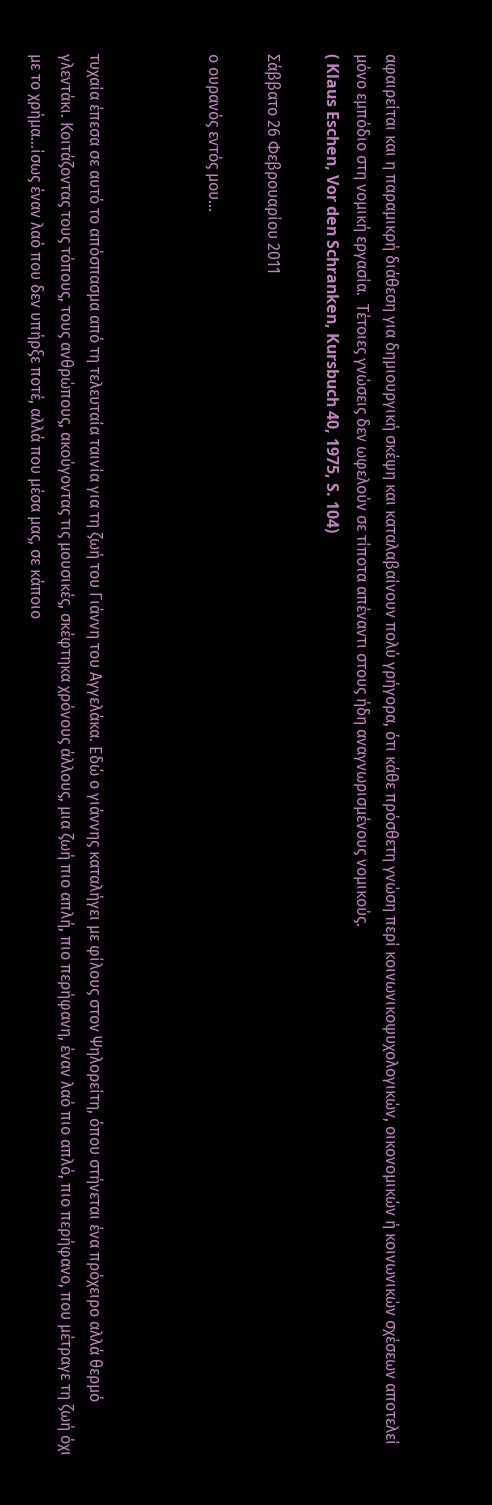αφαιρείται και η παραμικρή διάθεση για δημιουργική σκέψη και καταλαβαίνουν πολύ γρήγορα, ότι κάθε πρόσθετη γνώση περί κοινωνικοψυχολογικών, οικονομικών ή κοινωνικών σχέσεων αποτελεί μόνο εμπόδιο στη νομική εργασία.  Τέτοιες γνώσεις δεν ωφελούν σε τίποτα απέναντι στους ήδη αναγνωρισμένους νομικούς.
( Klaus Eschen, Vor den Schranken, Kursbuch 40, 1975, S. 104)

Σάββατο 26 Φεβρουαρίου 2011

ο ουρανός εντός μου...



τυχαία έπεσα σε αυτό το απόσπασμα από τη τελευταία ταινία για τη ζωή του Γιάννη του Αγγελάκα. Εδώ ο γιάννης καταλήγει με φίλους στον Ψηλορείτη, όπου στήνεται ένα πρόχειρο αλλά θερμό γλεντάκι. Κοιτάζοντας τους τόπους, τους ανθρώπους, ακούγοντας τις μουσικές, σκέφτηκα χρόνους άλλους, μια ζωή πιο απλή, πιο περήφανη, έναν λαό πιο απλό, πιο περήφανο, που μέτραγε τη ζωή όχι με το χρήμα...ίσως έναν λαό που δεν υπήρξε ποτέ, αλλά που μέσα μας, σε κάποιο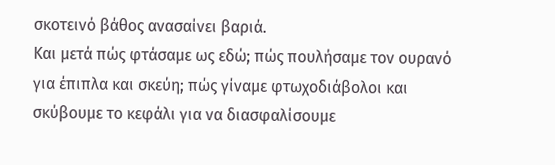σκοτεινό βάθος ανασαίνει βαριά.
Και μετά πώς φτάσαμε ως εδώ; πώς πουλήσαμε τον ουρανό για έπιπλα και σκεύη; πώς γίναμε φτωχοδιάβολοι και σκύβουμε το κεφάλι για να διασφαλίσουμε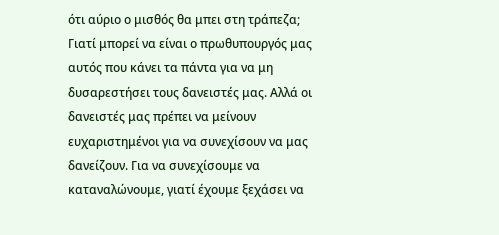ότι αύριο ο μισθός θα μπει στη τράπεζα;
Γιατί μπορεί να είναι ο πρωθυπουργός μας αυτός που κάνει τα πάντα για να μη δυσαρεστήσει τους δανειστές μας. Αλλά οι δανειστές μας πρέπει να μείνουν ευχαριστημένοι για να συνεχίσουν να μας δανείζουν. Για να συνεχίσουμε να καταναλώνουμε, γιατί έχουμε ξεχάσει να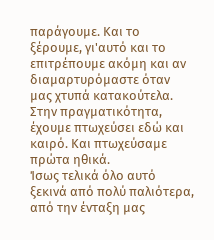παράγουμε. Και το ξέρουμε, γι'αυτό και το επιτρέπουμε ακόμη και αν διαμαρτυρόμαστε όταν μας χτυπά κατακούτελα. Στην πραγματικότητα, έχουμε πτωχεύσει εδώ και καιρό. Και πτωχεύσαμε πρώτα ηθικά.
Ίσως τελικά όλο αυτό ξεκινά από πολύ παλιότερα, από την ένταξη μας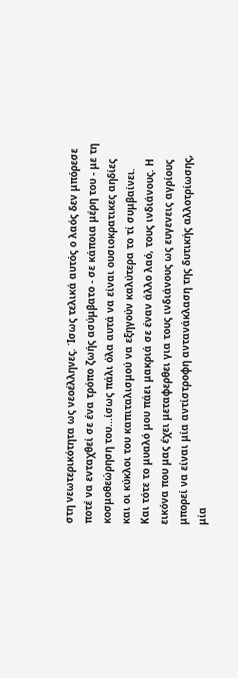στη νεωτερικότητα ως νεοέλληνες. Ίσως τελικά αυτός ο λαός δεν μπόρεσε ποτέ να ενταχθεί σε ένα τρόπο ζωής ασύμβατο - σε κάποια μέρη του - με τη κοσμοθεώρηση του...ίσως πάλι όλα αυτά να είναι ουσιοκρατικες αηδίες και οι κύκλοι του καπιταλισμού να εξηγούν καλύτερα το τί συμβαίνει.
Και τότε το μυαλό μου πάει μακριά σε έναν άλλο λαό, τους ινδιάνους. Η εικόνα που μας έχει μεταφερθει για τους ινδιάνους ως ευγενεις αγρίους μπορεί να είναι μία αντίστροφη αντανάκλαση της δυτικής αλλοτρίωσης, μία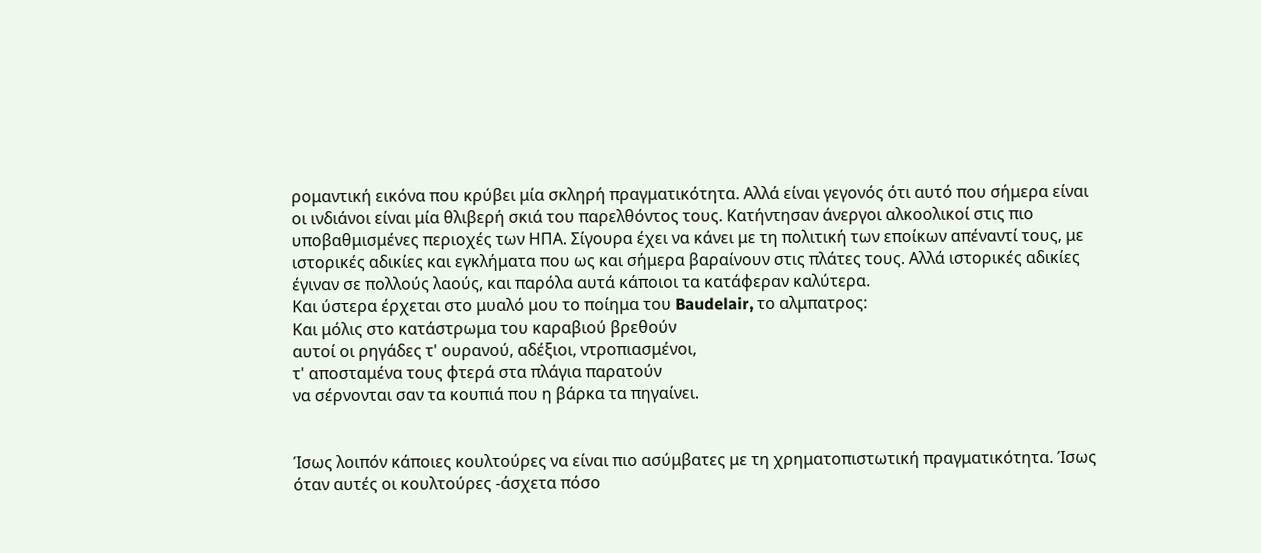ρομαντική εικόνα που κρύβει μία σκληρή πραγματικότητα. Αλλά είναι γεγονός ότι αυτό που σήμερα είναι οι ινδιάνοι είναι μία θλιβερή σκιά του παρελθόντος τους. Κατήντησαν άνεργοι αλκοολικοί στις πιο υποβαθμισμένες περιοχές των ΗΠΑ. Σίγουρα έχει να κάνει με τη πολιτική των εποίκων απέναντί τους, με ιστορικές αδικίες και εγκλήματα που ως και σήμερα βαραίνουν στις πλάτες τους. Αλλά ιστορικές αδικίες έγιναν σε πολλούς λαούς, και παρόλα αυτά κάποιοι τα κατάφεραν καλύτερα.
Και ύστερα έρχεται στο μυαλό μου το ποίημα του Baudelair, το αλμπατρος:
Και μόλις στο κατάστρωμα του καραβιού βρεθούν
αυτοί οι ρηγάδες τ' ουρανού, αδέξιοι, ντροπιασμένοι,
τ' αποσταμένα τους φτερά στα πλάγια παρατούν
να σέρνονται σαν τα κουπιά που η βάρκα τα πηγαίνει.


Ίσως λοιπόν κάποιες κουλτούρες να είναι πιο ασύμβατες με τη χρηματοπιστωτική πραγματικότητα. Ίσως όταν αυτές οι κουλτούρες -άσχετα πόσο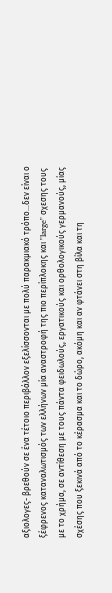αξιολογες- βρεθούν σε ένα τέτοιο περιβάλλον εξελίσσονται με πολύ παρακμιακό τρόπο...δεν είναι ο ξέφρενος καταναλωτισμός των ελλήνων μία αναστροφή της πιο περίπλοκης και "large" σχεσης τους με το χρήμα, σε αντίθεση με τους πάντα φειδωλούς, εργατικούς και ορθολογικούς γερμανούς, μίας σχέσης που ξεκινά από το κέρασμα και το δώρο, ακόμη και αν φτάνει στη βίλα και τη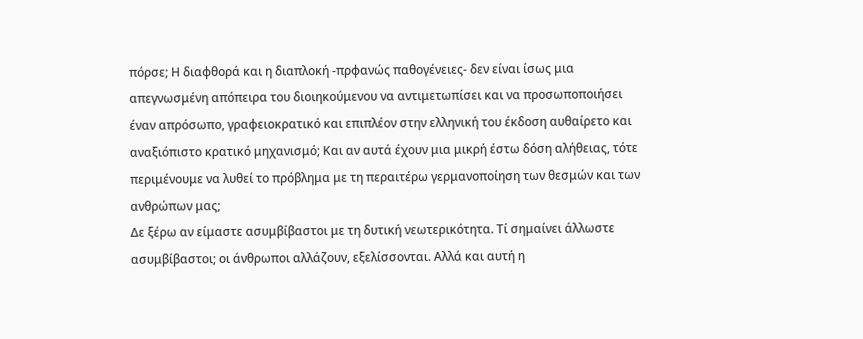πόρσε; Η διαφθορά και η διαπλοκή -πρφανώς παθογένειες- δεν είναι ίσως μια απεγνωσμένη απόπειρα του διοιηκούμενου να αντιμετωπίσει και να προσωποποιήσει έναν απρόσωπο, γραφειοκρατικό και επιπλέον στην ελληνική του έκδοση αυθαίρετο και αναξιόπιστο κρατικό μηχανισμό; Και αν αυτά έχουν μια μικρή έστω δόση αλήθειας, τότε περιμένουμε να λυθεί το πρόβλημα με τη περαιτέρω γερμανοποίηση των θεσμών και των ανθρώπων μας;
Δε ξέρω αν είμαστε ασυμβίβαστοι με τη δυτική νεωτερικότητα. Τί σημαίνει άλλωστε ασυμβίβαστοι; οι άνθρωποι αλλάζουν, εξελίσσονται. Αλλά και αυτή η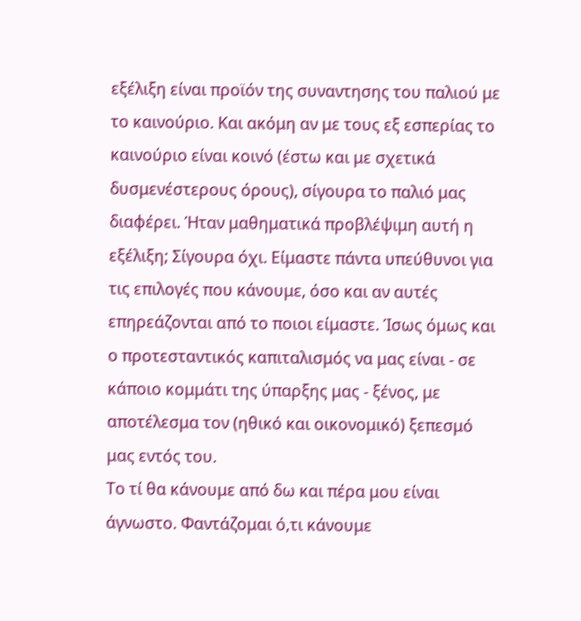εξέλιξη είναι προϊόν της συναντησης του παλιού με το καινούριο. Και ακόμη αν με τους εξ εσπερίας το καινούριο είναι κοινό (έστω και με σχετικά δυσμενέστερους όρους), σίγουρα το παλιό μας διαφέρει. Ήταν μαθηματικά προβλέψιμη αυτή η εξέλιξη; Σίγουρα όχι. Είμαστε πάντα υπεύθυνοι για τις επιλογές που κάνουμε, όσο και αν αυτές επηρεάζονται από το ποιοι είμαστε. Ίσως όμως και ο προτεσταντικός καπιταλισμός να μας είναι - σε κάποιο κομμάτι της ύπαρξης μας - ξένος, με αποτέλεσμα τον (ηθικό και οικονομικό) ξεπεσμό μας εντός του.
Το τί θα κάνουμε από δω και πέρα μου είναι άγνωστο. Φαντάζομαι ό,τι κάνουμε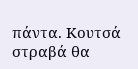πάντα. Κουτσά στραβά θα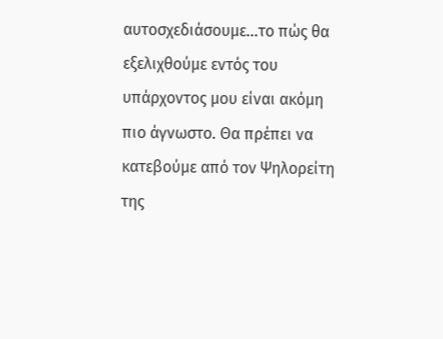αυτοσχεδιάσουμε...το πώς θα εξελιχθούμε εντός του υπάρχοντος μου είναι ακόμη πιο άγνωστο. Θα πρέπει να κατεβούμε από τον Ψηλορείτη της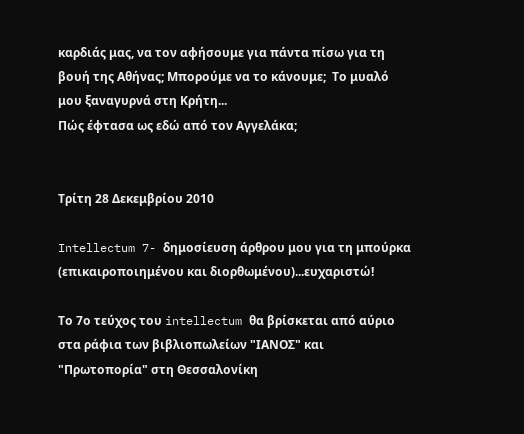καρδιάς μας, να τον αφήσουμε για πάντα πίσω για τη βουή της Αθήνας; Μπορούμε να το κάνουμε;  Το μυαλό μου ξαναγυρνά στη Κρήτη...
Πώς έφτασα ως εδώ από τον Αγγελάκα;


Τρίτη 28 Δεκεμβρίου 2010

Intellectum 7- δημοσίευση άρθρου μου για τη μπούρκα (επικαιροποιημένου και διορθωμένου)...ευχαριστώ!

Το 7ο τεύχος του intellectum θα βρίσκεται από αύριο στα ράφια των βιβλιοπωλείων "ΙΑΝΟΣ" και "Πρωτοπορία" στη Θεσσαλονίκη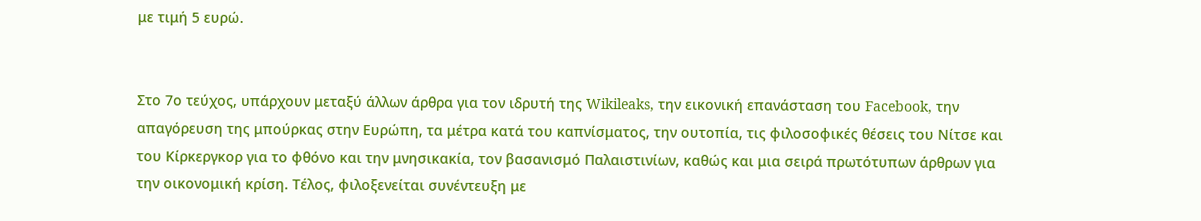με τιμή 5 ευρώ.


Στο 7ο τεύχος, υπάρχουν μεταξύ άλλων άρθρα για τον ιδρυτή της Wikileaks, την εικονική επανάσταση του Facebook, την απαγόρευση της μπούρκας στην Ευρώπη, τα μέτρα κατά του καπνίσματος, την ουτοπία, τις φιλοσοφικές θέσεις του Νίτσε και του Κίρκεργκορ για το φθόνο και την μνησικακία, τον βασανισμό Παλαιστινίων, καθώς και μια σειρά πρωτότυπων άρθρων για την οικονομική κρίση. Τέλος, φιλοξενείται συνέντευξη με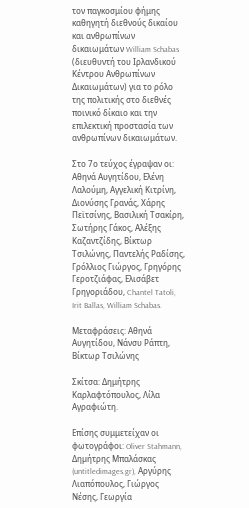τον παγκοσμίου φήμης καθηγητή διεθνούς δικαίου και ανθρωπίνων δικαιωμάτων William Schabas (διευθυντή του Ιρλανδικού Κέντρου Ανθρωπίνων Δικαιωμάτων) για το ρόλο της πολιτικής στο διεθνές ποινικό δίκαιο και την επιλεκτική προστασία των ανθρωπίνων δικαιωμάτων.

Στο 7ο τεύχος έγραψαν οι: Αθηνά Αυγητίδου, Ελένη Λαλούμη, Αγγελική Κιτρίνη, Διονύσης Γρανάς, Χάρης Πεϊτσίνης, Βασιλική Τσακίρη, Σωτήρης Γάκος, Αλέξης Καζαντζίδης, Βίκτωρ Τσιλώνης, Παντελής Ραδίσης, Γρόλλιος Γιώργος, Γρηγόρης Γεροτζιάφας, Ελισάβετ Γρηγοριάδου, Chantel Tatoli, Irit Ballas, William Schabas.

Μεταφράσεις: Αθηνά Αυγητίδου, Νάνσυ Ράπτη, Βίκτωρ Τσιλώνης

Σκίτσα: Δημήτρης Καρλαφτόπουλος, Λίλα Αγραφιώτη.

Επίσης συμμετείχαν οι φωτογράφοι: Oliver Stahmann, Δηµήτρης Μπαλάσκας (untitledimages.gr), Αργύρης Λιαπόπουλος, Γιώργος Νέσης, Γεωργία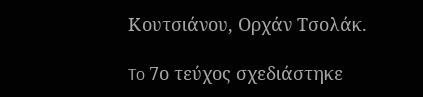Κουτσιάνου, Ορχάν Τσολάκ.

To 7ο τεύχος σχεδιάστηκε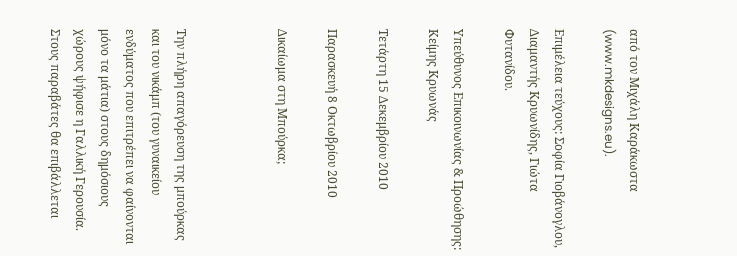από τον Μιχάλη Καράκωστα (www.mkdesigns.eu).

Επιμέλεια τεύχους: Σοφία Γιοβάνογλου, Διαμαντής Κρυωνίδης, Γιώτα Φυτανίδου.

Υπεύθυνος Επικοινωνίας & Προώθησης: Κείμης Κρυωνάς

Τετάρτη 15 Δεκεμβρίου 2010

Παρασκευή 8 Οκτωβρίου 2010

Δικαίωμα στη Μπούρκα;



Την πλήρη απαγόρευση της μπούρκας και του νικάμπ (του γυναικείου ενδύματος που επιτρέπει να φαίνονται μόνο τα μάτια) στους δημόσιους χώρους ψήφισε η Γαλλική Γερουσία. Στους παραβάτες θα επιβάλλεται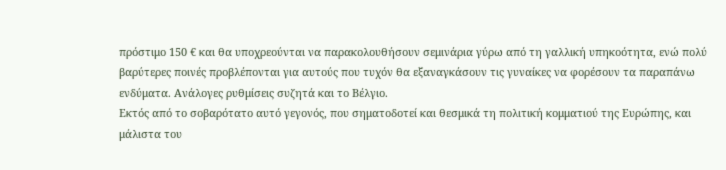πρόστιμο 150 € και θα υποχρεούνται να παρακολουθήσουν σεμινάρια γύρω από τη γαλλική υπηκοότητα, ενώ πολύ βαρύτερες ποινές προβλέπονται για αυτούς που τυχόν θα εξαναγκάσουν τις γυναίκες να φορέσουν τα παραπάνω ενδύματα. Ανάλογες ρυθμίσεις συζητά και το Βέλγιο.
Εκτός από το σοβαρότατο αυτό γεγονός, που σηματοδοτεί και θεσμικά τη πολιτική κομματιού της Ευρώπης, και μάλιστα του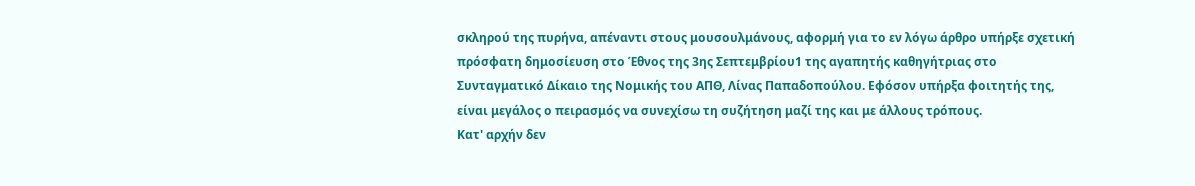σκληρού της πυρήνα, απέναντι στους μουσουλμάνους, αφορμή για το εν λόγω άρθρο υπήρξε σχετική πρόσφατη δημοσίευση στο Έθνος της 3ης Σεπτεμβρίου1 της αγαπητής καθηγήτριας στο Συνταγματικό Δίκαιο της Νομικής του ΑΠΘ, Λίνας Παπαδοπούλου. Εφόσον υπήρξα φοιτητής της, είναι μεγάλος ο πειρασμός να συνεχίσω τη συζήτηση μαζί της και με άλλους τρόπους.
Κατ' αρχήν δεν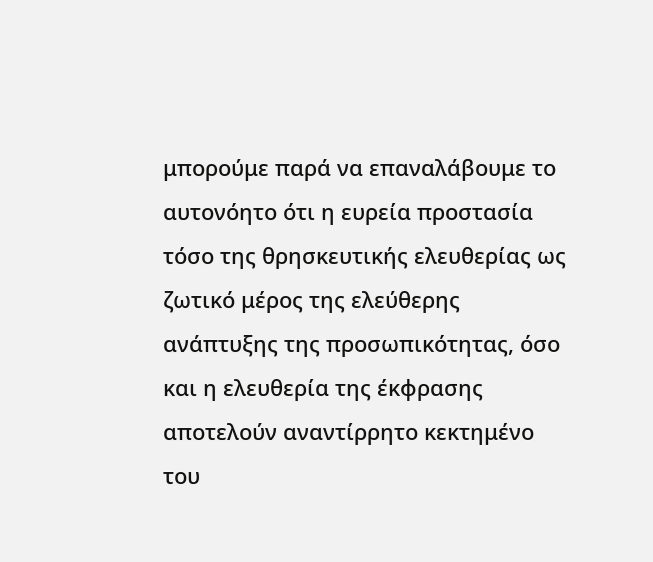μπορούμε παρά να επαναλάβουμε το αυτονόητο ότι η ευρεία προστασία τόσο της θρησκευτικής ελευθερίας ως ζωτικό μέρος της ελεύθερης ανάπτυξης της προσωπικότητας, όσο και η ελευθερία της έκφρασης αποτελούν αναντίρρητο κεκτημένο του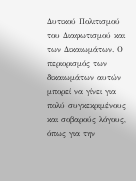Δυτικού Πολιτισμού του Διαφωτισμού και των Δικαιωμάτων. Ο περιορισμός των δικαιωμάτων αυτών μπορεί να γίνει για πολύ συγκεκριμένους και σοβαρούς λόγους, όπως για την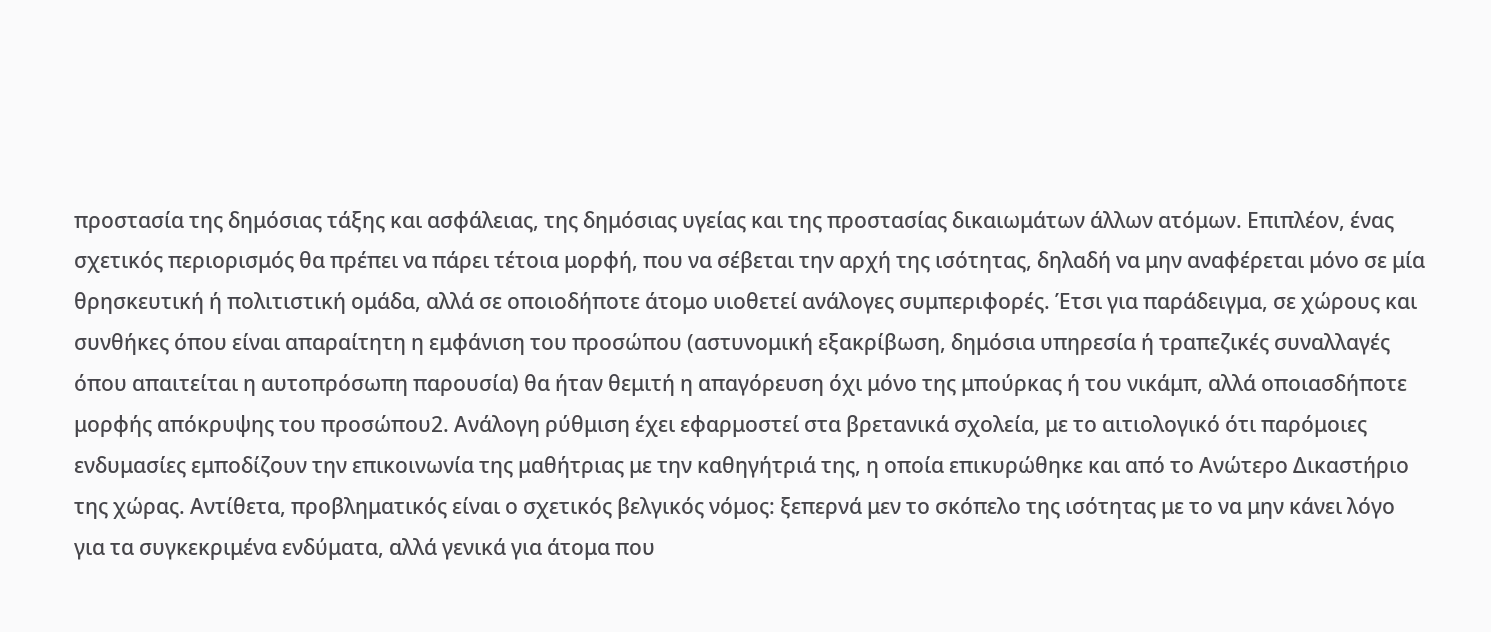προστασία της δημόσιας τάξης και ασφάλειας, της δημόσιας υγείας και της προστασίας δικαιωμάτων άλλων ατόμων. Επιπλέον, ένας σχετικός περιορισμός θα πρέπει να πάρει τέτοια μορφή, που να σέβεται την αρχή της ισότητας, δηλαδή να μην αναφέρεται μόνο σε μία θρησκευτική ή πολιτιστική ομάδα, αλλά σε οποιοδήποτε άτομο υιοθετεί ανάλογες συμπεριφορές. Έτσι για παράδειγμα, σε χώρους και συνθήκες όπου είναι απαραίτητη η εμφάνιση του προσώπου (αστυνομική εξακρίβωση, δημόσια υπηρεσία ή τραπεζικές συναλλαγές όπου απαιτείται η αυτοπρόσωπη παρουσία) θα ήταν θεμιτή η απαγόρευση όχι μόνο της μπούρκας ή του νικάμπ, αλλά οποιασδήποτε μορφής απόκρυψης του προσώπου2. Ανάλογη ρύθμιση έχει εφαρμοστεί στα βρετανικά σχολεία, με το αιτιολογικό ότι παρόμοιες ενδυμασίες εμποδίζουν την επικοινωνία της μαθήτριας με την καθηγήτριά της, η οποία επικυρώθηκε και από το Ανώτερο Δικαστήριο της χώρας. Αντίθετα, προβληματικός είναι ο σχετικός βελγικός νόμος: ξεπερνά μεν το σκόπελο της ισότητας με το να μην κάνει λόγο για τα συγκεκριμένα ενδύματα, αλλά γενικά για άτομα που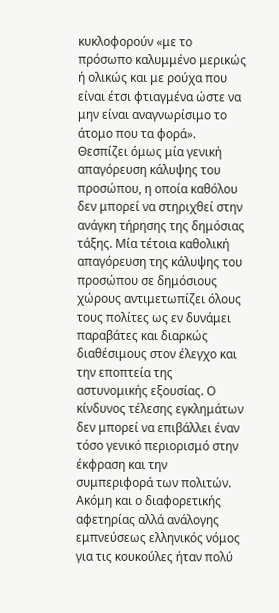κυκλοφορούν «με το πρόσωπο καλυμμένο μερικώς ή ολικώς και με ρούχα που είναι έτσι φτιαγμένα ώστε να μην είναι αναγνωρίσιμο το άτομο που τα φορά». Θεσπίζει όμως μία γενική απαγόρευση κάλυψης του προσώπου, η οποία καθόλου δεν μπορεί να στηριχθεί στην ανάγκη τήρησης της δημόσιας τάξης. Μία τέτοια καθολική απαγόρευση της κάλυψης του προσώπου σε δημόσιους χώρους αντιμετωπίζει όλους τους πολίτες ως εν δυνάμει παραβάτες και διαρκώς διαθέσιμους στον έλεγχο και την εποπτεία της αστυνομικής εξουσίας. Ο κίνδυνος τέλεσης εγκλημάτων δεν μπορεί να επιβάλλει έναν τόσο γενικό περιορισμό στην έκφραση και την συμπεριφορά των πολιτών. Ακόμη και ο διαφορετικής αφετηρίας αλλά ανάλογης εμπνεύσεως ελληνικός νόμος για τις κουκούλες ήταν πολύ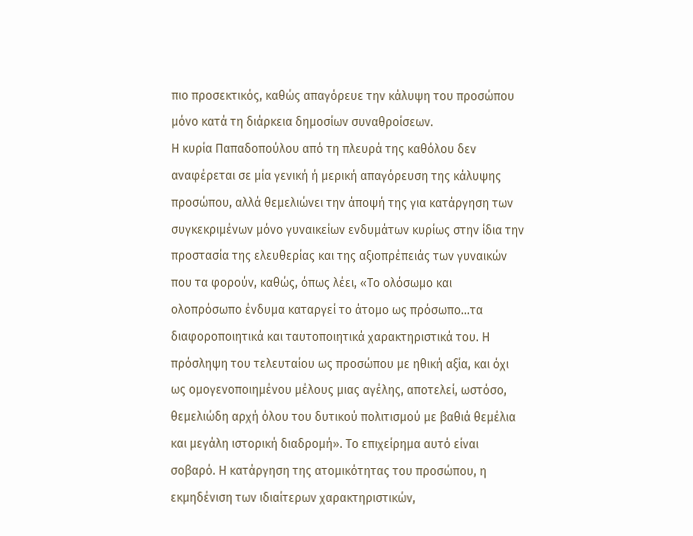πιο προσεκτικός, καθώς απαγόρευε την κάλυψη του προσώπου μόνο κατά τη διάρκεια δημοσίων συναθροίσεων.
Η κυρία Παπαδοπούλου από τη πλευρά της καθόλου δεν αναφέρεται σε μία γενική ή μερική απαγόρευση της κάλυψης προσώπου, αλλά θεμελιώνει την άποψή της για κατάργηση των συγκεκριμένων μόνο γυναικείων ενδυμάτων κυρίως στην ίδια την προστασία της ελευθερίας και της αξιοπρέπειάς των γυναικών που τα φορούν, καθώς, όπως λέει, «Το ολόσωμο και ολοπρόσωπο ένδυμα καταργεί το άτομο ως πρόσωπο...τα διαφοροποιητικά και ταυτοποιητικά χαρακτηριστικά του. Η πρόσληψη του τελευταίου ως προσώπου με ηθική αξία, και όχι ως ομογενοποιημένου μέλους μιας αγέλης, αποτελεί, ωστόσο, θεμελιώδη αρχή όλου του δυτικού πολιτισμού με βαθιά θεμέλια και μεγάλη ιστορική διαδρομή». Το επιχείρημα αυτό είναι σοβαρό. Η κατάργηση της ατομικότητας του προσώπου, η εκμηδένιση των ιδιαίτερων χαρακτηριστικών,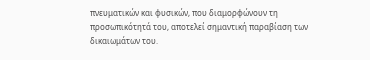πνευματικών και φυσικών, που διαμορφώνουν τη προσωπικότητά του, αποτελεί σημαντική παραβίαση των δικαιωμάτων του.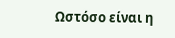Ωστόσο είναι η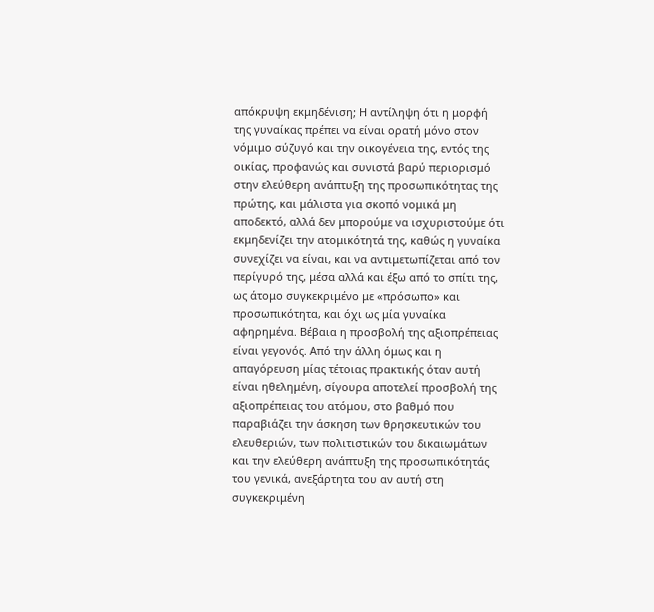απόκρυψη εκμηδένιση; Η αντίληψη ότι η μορφή της γυναίκας πρέπει να είναι ορατή μόνο στον νόμιμο σύζυγό και την οικογένεια της, εντός της οικίας, προφανώς και συνιστά βαρύ περιορισμό στην ελεύθερη ανάπτυξη της προσωπικότητας της πρώτης, και μάλιστα για σκοπό νομικά μη αποδεκτό, αλλά δεν μπορούμε να ισχυριστούμε ότι εκμηδενίζει την ατομικότητά της, καθώς η γυναίκα συνεχίζει να είναι, και να αντιμετωπίζεται από τον περίγυρό της, μέσα αλλά και έξω από το σπίτι της, ως άτομο συγκεκριμένο με «πρόσωπο» και προσωπικότητα, και όχι ως μία γυναίκα αφηρημένα. Βέβαια η προσβολή της αξιοπρέπειας είναι γεγονός. Από την άλλη όμως και η απαγόρευση μίας τέτοιας πρακτικής όταν αυτή είναι ηθελημένη, σίγουρα αποτελεί προσβολή της αξιοπρέπειας του ατόμου, στο βαθμό που παραβιάζει την άσκηση των θρησκευτικών του ελευθεριών, των πολιτιστικών του δικαιωμάτων και την ελεύθερη ανάπτυξη της προσωπικότητάς του γενικά, ανεξάρτητα του αν αυτή στη συγκεκριμένη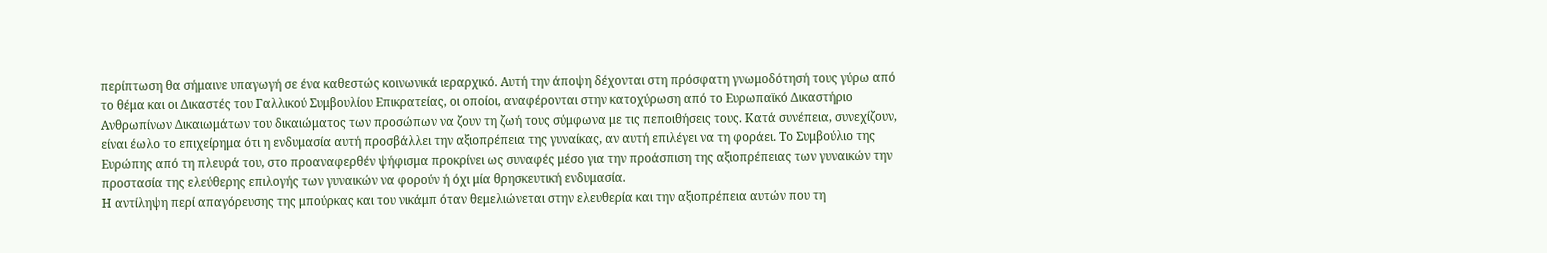περίπτωση θα σήμαινε υπαγωγή σε ένα καθεστώς κοινωνικά ιεραρχικό. Αυτή την άποψη δέχονται στη πρόσφατη γνωμοδότησή τους γύρω από το θέμα και οι Δικαστές του Γαλλικού Συμβουλίου Επικρατείας, οι οποίοι, αναφέρονται στην κατοχύρωση από το Ευρωπαϊκό Δικαστήριο Ανθρωπίνων Δικαιωμάτων του δικαιώματος των προσώπων να ζουν τη ζωή τους σύμφωνα με τις πεποιθήσεις τους. Κατά συνέπεια, συνεχίζουν, είναι έωλο το επιχείρημα ότι η ενδυμασία αυτή προσβάλλει την αξιοπρέπεια της γυναίκας, αν αυτή επιλέγει να τη φοράει. Το Συμβούλιο της Ευρώπης από τη πλευρά του, στο προαναφερθέν ψήφισμα προκρίνει ως συναφές μέσο για την προάσπιση της αξιοπρέπειας των γυναικών την προστασία της ελεύθερης επιλογής των γυναικών να φορούν ή όχι μία θρησκευτική ενδυμασία.
Η αντίληψη περί απαγόρευσης της μπούρκας και του νικάμπ όταν θεμελιώνεται στην ελευθερία και την αξιοπρέπεια αυτών που τη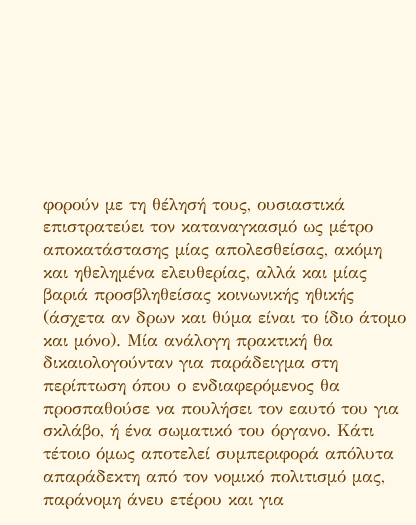φορούν με τη θέλησή τους, ουσιαστικά επιστρατεύει τον καταναγκασμό ως μέτρο αποκατάστασης μίας απολεσθείσας, ακόμη και ηθελημένα ελευθερίας, αλλά και μίας βαριά προσβληθείσας κοινωνικής ηθικής (άσχετα αν δρων και θύμα είναι το ίδιο άτομο και μόνο). Μία ανάλογη πρακτική θα δικαιολογούνταν για παράδειγμα στη περίπτωση όπου ο ενδιαφερόμενος θα προσπαθούσε να πουλήσει τον εαυτό του για σκλάβο, ή ένα σωματικό του όργανο. Κάτι τέτοιο όμως αποτελεί συμπεριφορά απόλυτα απαράδεκτη από τον νομικό πολιτισμό μας, παράνομη άνευ ετέρου και για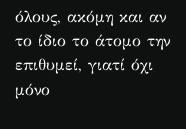όλους, ακόμη και αν το ίδιο το άτομο την επιθυμεί, γιατί όχι μόνο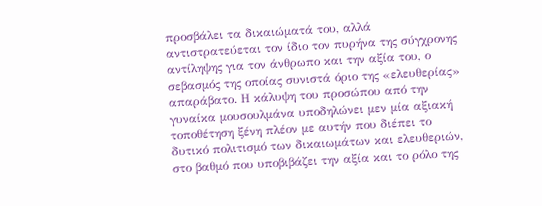προσβάλει τα δικαιώματά του, αλλά αντιστρατεύεται τον ίδιο τον πυρήνα της σύγχρονης αντίληψης για τον άνθρωπο και την αξία του, ο σεβασμός της οποίας συνιστά όριο της «ελευθερίας» απαράβατο. Η κάλυψη του προσώπου από την γυναίκα μουσουλμάνα υποδηλώνει μεν μία αξιακή τοποθέτηση ξένη πλέον με αυτήν που διέπει το δυτικό πολιτισμό των δικαιωμάτων και ελευθεριών, στο βαθμό που υποβιβάζει την αξία και το ρόλο της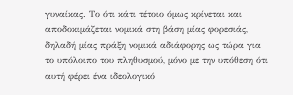γυναίκας. Το ότι κάτι τέτοιο όμως κρίνεται και αποδοκιμάζεται νομικά στη βάση μίας φορεσιάς, δηλαδή μίας πράξη νομικά αδιάφορης ως τώρα για το υπόλοιπο του πληθυσμού, μόνο με την υπόθεση ότι αυτή φέρει ένα ιδεολογικό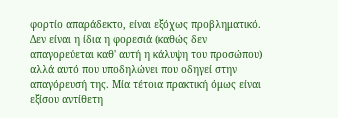φορτίο απαράδεκτο, είναι εξόχως προβληματικό. Δεν είναι η ίδια η φορεσιά (καθώς δεν απαγορεύεται καθ' αυτή η κάλυψη του προσώπου) αλλά αυτό που υποδηλώνει που οδηγεί στην απαγόρευσή της. Μία τέτοια πρακτική όμως είναι εξίσου αντίθετη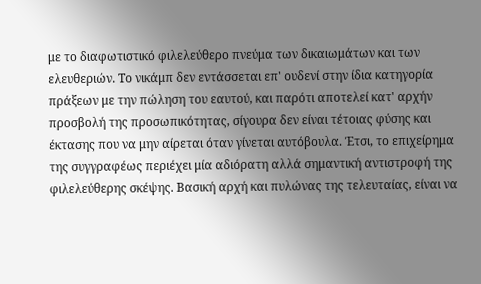με το διαφωτιστικό φιλελεύθερο πνεύμα των δικαιωμάτων και των ελευθεριών. Το νικάμπ δεν εντάσσεται επ' ουδενί στην ίδια κατηγορία πράξεων με την πώληση του εαυτού, και παρότι αποτελεί κατ' αρχήν προσβολή της προσωπικότητας, σίγουρα δεν είναι τέτοιας φύσης και έκτασης που να μην αίρεται όταν γίνεται αυτόβουλα. Έτσι, το επιχείρημα της συγγραφέως περιέχει μία αδιόρατη αλλά σημαντική αντιστροφή της φιλελεύθερης σκέψης. Βασική αρχή και πυλώνας της τελευταίας, είναι να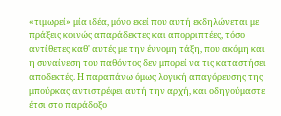«τιμωρεί» μία ιδέα, μόνο εκεί που αυτή εκδηλώνεται με πράξεις κοινώς απαράδεκτες και απορριπτέες, τόσο αντίθετες καθ' αυτές με την έννομη τάξη, που ακόμη και η συναίνεση του παθόντος δεν μπορεί να τις καταστήσει αποδεκτές. Η παραπάνω όμως λογική απαγόρευσης της μπούρκας αντιστρέφει αυτή την αρχή, και οδηγούμαστε έτσι στο παράδοξο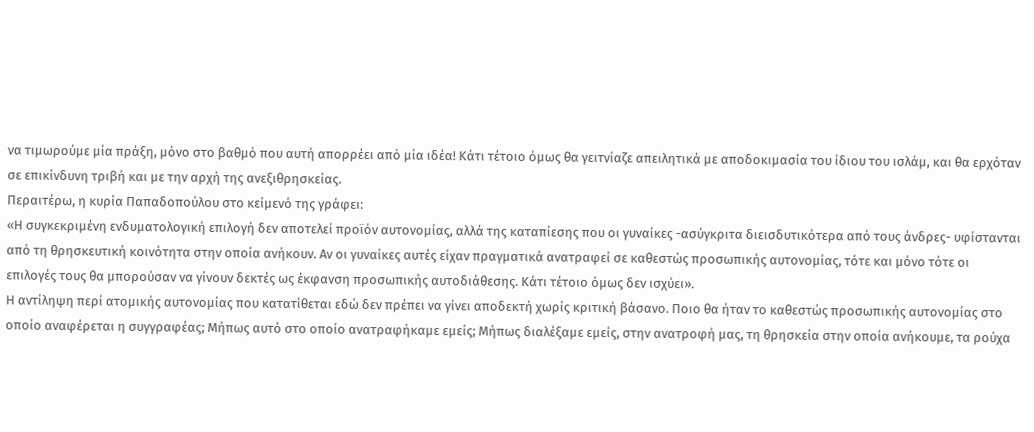να τιμωρούμε μία πράξη, μόνο στο βαθμό που αυτή απορρέει από μία ιδέα! Κάτι τέτοιο όμως θα γειτνίαζε απειλητικά με αποδοκιμασία του ίδιου του ισλάμ, και θα ερχόταν
σε επικίνδυνη τριβή και με την αρχή της ανεξιθρησκείας.
Περαιτέρω, η κυρία Παπαδοπούλου στο κείμενό της γράφει:
«Η συγκεκριμένη ενδυματολογική επιλογή δεν αποτελεί προϊόν αυτονομίας, αλλά της καταπίεσης που οι γυναίκες -ασύγκριτα διεισδυτικότερα από τους άνδρες- υφίστανται από τη θρησκευτική κοινότητα στην οποία ανήκουν. Αν οι γυναίκες αυτές είχαν πραγματικά ανατραφεί σε καθεστώς προσωπικής αυτονομίας, τότε και μόνο τότε οι επιλογές τους θα μπορούσαν να γίνουν δεκτές ως έκφανση προσωπικής αυτοδιάθεσης. Κάτι τέτοιο όμως δεν ισχύει».
Η αντίληψη περί ατομικής αυτονομίας που κατατίθεται εδώ δεν πρέπει να γίνει αποδεκτή χωρίς κριτική βάσανο. Ποιο θα ήταν το καθεστώς προσωπικής αυτονομίας στο οποίο αναφέρεται η συγγραφέας; Μήπως αυτό στο οποίο ανατραφήκαμε εμείς; Μήπως διαλέξαμε εμείς, στην ανατροφή μας, τη θρησκεία στην οποία ανήκουμε, τα ρούχα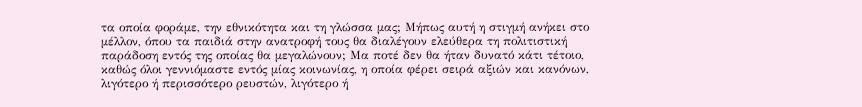τα οποία φοράμε, την εθνικότητα και τη γλώσσα μας; Μήπως αυτή η στιγμή ανήκει στο μέλλον, όπου τα παιδιά στην ανατροφή τους θα διαλέγουν ελεύθερα τη πολιτιστική παράδοση εντός της οποίας θα μεγαλώνουν; Μα ποτέ δεν θα ήταν δυνατό κάτι τέτοιο, καθώς όλοι γεννιόμαστε εντός μίας κοινωνίας, η οποία φέρει σειρά αξιών και κανόνων, λιγότερο ή περισσότερο ρευστών, λιγότερο ή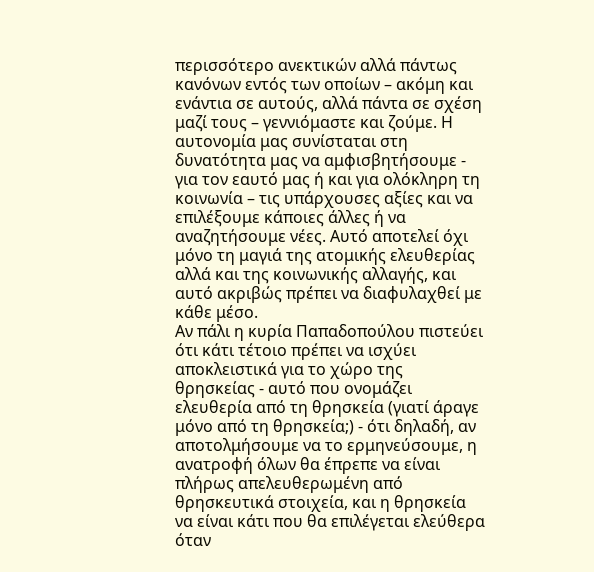περισσότερο ανεκτικών αλλά πάντως κανόνων εντός των οποίων – ακόμη και ενάντια σε αυτούς, αλλά πάντα σε σχέση μαζί τους – γεννιόμαστε και ζούμε. Η αυτονομία μας συνίσταται στη δυνατότητα μας να αμφισβητήσουμε - για τον εαυτό μας ή και για ολόκληρη τη κοινωνία – τις υπάρχουσες αξίες και να επιλέξουμε κάποιες άλλες ή να αναζητήσουμε νέες. Αυτό αποτελεί όχι μόνο τη μαγιά της ατομικής ελευθερίας αλλά και της κοινωνικής αλλαγής, και αυτό ακριβώς πρέπει να διαφυλαχθεί με κάθε μέσο.
Αν πάλι η κυρία Παπαδοπούλου πιστεύει ότι κάτι τέτοιο πρέπει να ισχύει αποκλειστικά για το χώρο της θρησκείας - αυτό που ονομάζει ελευθερία από τη θρησκεία (γιατί άραγε μόνο από τη θρησκεία;) - ότι δηλαδή, αν αποτολμήσουμε να το ερμηνεύσουμε, η ανατροφή όλων θα έπρεπε να είναι πλήρως απελευθερωμένη από θρησκευτικά στοιχεία, και η θρησκεία να είναι κάτι που θα επιλέγεται ελεύθερα όταν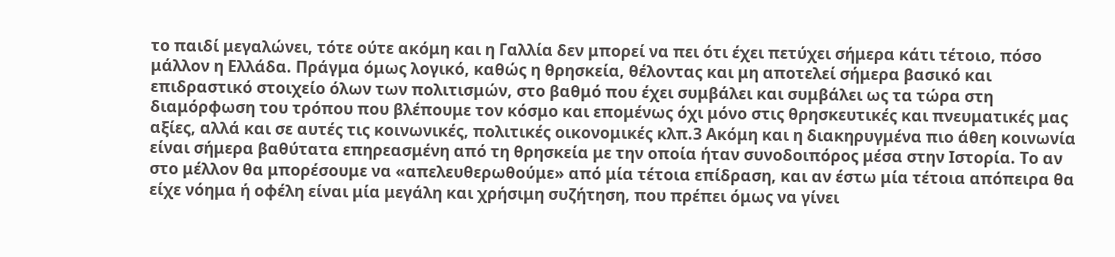το παιδί μεγαλώνει, τότε ούτε ακόμη και η Γαλλία δεν μπορεί να πει ότι έχει πετύχει σήμερα κάτι τέτοιο, πόσο μάλλον η Ελλάδα. Πράγμα όμως λογικό, καθώς η θρησκεία, θέλοντας και μη αποτελεί σήμερα βασικό και επιδραστικό στοιχείο όλων των πολιτισμών, στο βαθμό που έχει συμβάλει και συμβάλει ως τα τώρα στη διαμόρφωση του τρόπου που βλέπουμε τον κόσμο και επομένως όχι μόνο στις θρησκευτικές και πνευματικές μας αξίες, αλλά και σε αυτές τις κοινωνικές, πολιτικές οικονομικές κλπ.3 Ακόμη και η διακηρυγμένα πιο άθεη κοινωνία είναι σήμερα βαθύτατα επηρεασμένη από τη θρησκεία με την οποία ήταν συνοδοιπόρος μέσα στην Ιστορία. Το αν στο μέλλον θα μπορέσουμε να «απελευθερωθούμε» από μία τέτοια επίδραση, και αν έστω μία τέτοια απόπειρα θα είχε νόημα ή οφέλη είναι μία μεγάλη και χρήσιμη συζήτηση, που πρέπει όμως να γίνει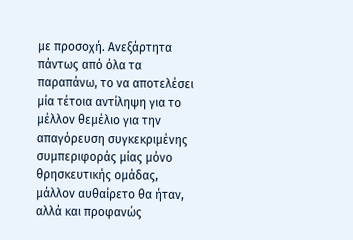με προσοχή. Ανεξάρτητα πάντως από όλα τα παραπάνω, το να αποτελέσει μία τέτοια αντίληψη για το μέλλον θεμέλιο για την απαγόρευση συγκεκριμένης συμπεριφοράς μίας μόνο θρησκευτικής ομάδας, μάλλον αυθαίρετο θα ήταν, αλλά και προφανώς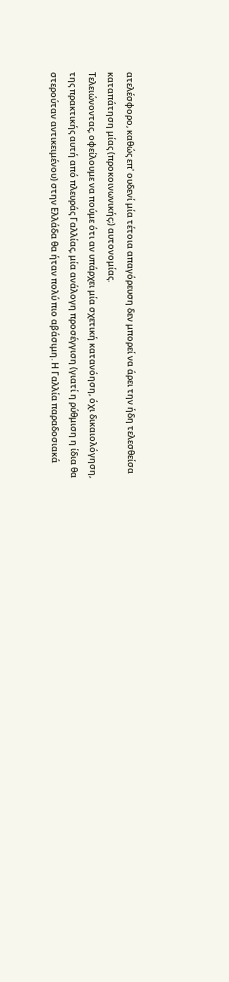ατελέσφορο, καθώς επ' ουδενί μία τέτοια απαγόρευση δεν μπορεί να άρει την ήδη τελεσθείσα καταπάτηση μίας (προκοινωνικής;) αυτονομίας.
Τελειώνοντας, οφείλουμε να πούμε ότι αν υπάρχει μία σχετική κατανόηση, όχι δικαιολόγηση, της πρακτικής αυτή από πλευράς Γαλλίας, μία ανάλογη προσέγγιση (γιατί η ρύθμιση η ίδια θα στερούταν αντικειμένου) στην Ελλάδα θα ήταν πολύ πιο αβάσιμη. Η Γαλλία παραδοσιακά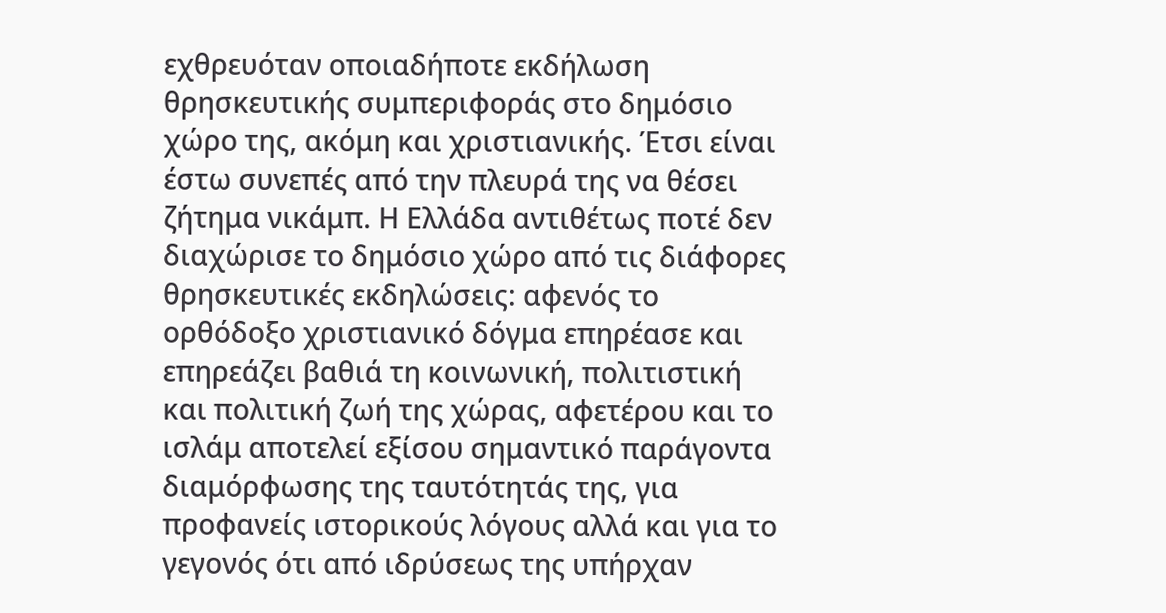εχθρευόταν οποιαδήποτε εκδήλωση θρησκευτικής συμπεριφοράς στο δημόσιο χώρο της, ακόμη και χριστιανικής. Έτσι είναι έστω συνεπές από την πλευρά της να θέσει ζήτημα νικάμπ. Η Ελλάδα αντιθέτως ποτέ δεν διαχώρισε το δημόσιο χώρο από τις διάφορες θρησκευτικές εκδηλώσεις: αφενός το ορθόδοξο χριστιανικό δόγμα επηρέασε και επηρεάζει βαθιά τη κοινωνική, πολιτιστική και πολιτική ζωή της χώρας, αφετέρου και το ισλάμ αποτελεί εξίσου σημαντικό παράγοντα διαμόρφωσης της ταυτότητάς της, για προφανείς ιστορικούς λόγους αλλά και για το γεγονός ότι από ιδρύσεως της υπήρχαν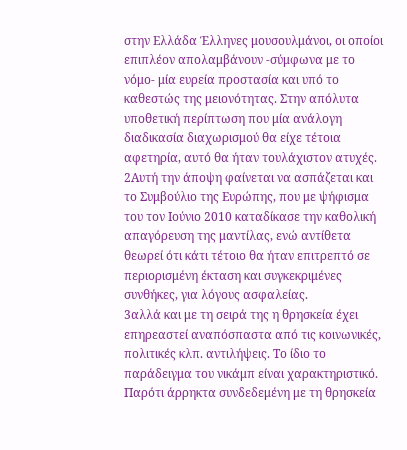στην Ελλάδα Έλληνες μουσουλμάνοι, οι οποίοι επιπλέον απολαμβάνουν -σύμφωνα με το νόμο- μία ευρεία προστασία και υπό το καθεστώς της μειονότητας. Στην απόλυτα υποθετική περίπτωση που μία ανάλογη διαδικασία διαχωρισμού θα είχε τέτοια αφετηρία, αυτό θα ήταν τουλάχιστον ατυχές.
2Αυτή την άποψη φαίνεται να ασπάζεται και το Συμβούλιο της Ευρώπης, που με ψήφισμα του τον Ιούνιο 2010 καταδίκασε την καθολική απαγόρευση της μαντίλας, ενώ αντίθετα θεωρεί ότι κάτι τέτοιο θα ήταν επιτρεπτό σε περιορισμένη έκταση και συγκεκριμένες συνθήκες, για λόγους ασφαλείας.
3αλλά και με τη σειρά της η θρησκεία έχει επηρεαστεί αναπόσπαστα από τις κοινωνικές, πολιτικές κλπ. αντιλήψεις. Το ίδιο το παράδειγμα του νικάμπ είναι χαρακτηριστικό. Παρότι άρρηκτα συνδεδεμένη με τη θρησκεία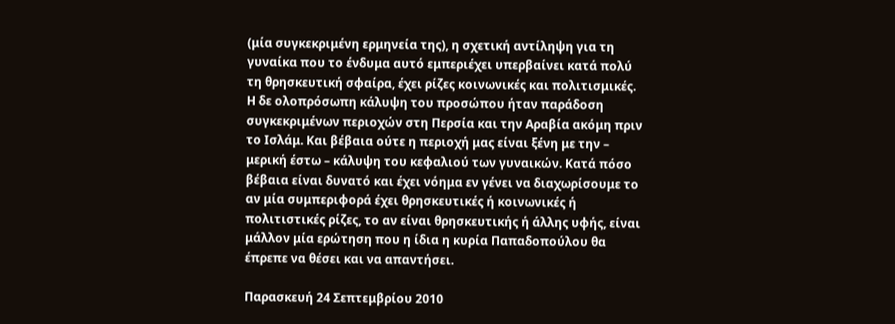(μία συγκεκριμένη ερμηνεία της), η σχετική αντίληψη για τη γυναίκα που το ένδυμα αυτό εμπεριέχει υπερβαίνει κατά πολύ τη θρησκευτική σφαίρα, έχει ρίζες κοινωνικές και πολιτισμικές. Η δε ολοπρόσωπη κάλυψη του προσώπου ήταν παράδοση συγκεκριμένων περιοχών στη Περσία και την Αραβία ακόμη πριν το Ισλάμ. Και βέβαια ούτε η περιοχή μας είναι ξένη με την – μερική έστω – κάλυψη του κεφαλιού των γυναικών. Κατά πόσο βέβαια είναι δυνατό και έχει νόημα εν γένει να διαχωρίσουμε το αν μία συμπεριφορά έχει θρησκευτικές ή κοινωνικές ή πολιτιστικές ρίζες, το αν είναι θρησκευτικής ή άλλης υφής, είναι μάλλον μία ερώτηση που η ίδια η κυρία Παπαδοπούλου θα έπρεπε να θέσει και να απαντήσει.

Παρασκευή 24 Σεπτεμβρίου 2010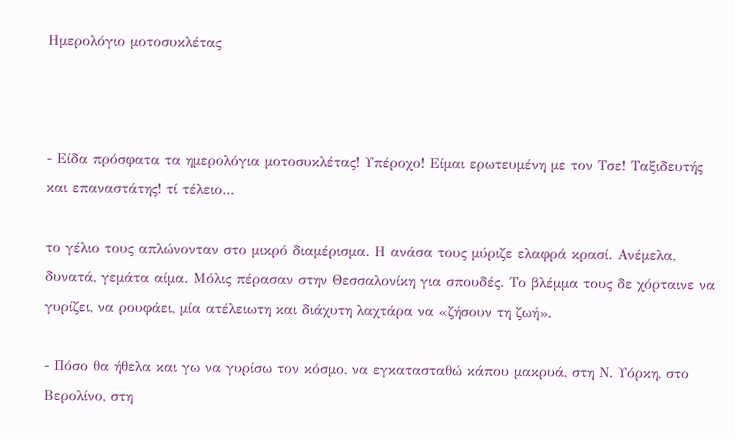Ημερολόγιο μοτοσυκλέτας



- Είδα πρόσφατα τα ημερολόγια μοτοσυκλέτας! Υπέροχο! Είμαι ερωτευμένη με τον Τσε! Ταξιδευτής και επαναστάτης! τί τέλειο...

το γέλιο τους απλώνονταν στο μικρό διαμέρισμα. Η ανάσα τους μύριζε ελαφρά κρασί. Ανέμελα, δυνατά, γεμάτα αίμα. Μόλις πέρασαν στην Θεσσαλονίκη για σπουδές. Το βλέμμα τους δε χόρταινε να γυρίζει, να ρουφάει, μία ατέλειωτη και διάχυτη λαχτάρα να «ζήσουν τη ζωή».

- Πόσο θα ήθελα και γω να γυρίσω τον κόσμο, να εγκατασταθώ κάπου μακρυά, στη Ν. Υόρκη, στο Βερολίνο, στη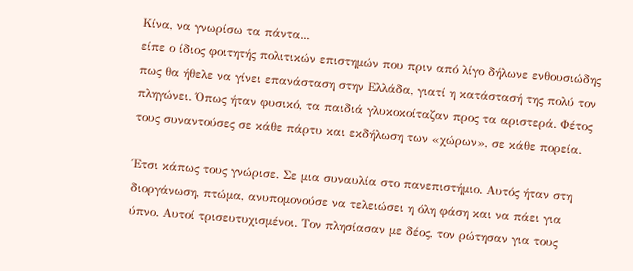Κίνα, να γνωρίσω τα πάντα...
είπε ο ίδιος φοιτητής πολιτικών επιστημών που πριν από λίγο δήλωνε ενθουσιώδης πως θα ήθελε να γίνει επανάσταση στην Ελλάδα, γιατί η κατάστασή της πολύ τον πληγώνει. Όπως ήταν φυσικό, τα παιδιά γλυκοκοίταζαν προς τα αριστερά. Φέτος τους συναντούσες σε κάθε πάρτυ και εκδήλωση των «χώρων», σε κάθε πορεία.

Έτσι κάπως τους γνώρισε. Σε μια συναυλία στο πανεπιστήμιο. Αυτός ήταν στη διοργάνωση, πτώμα, ανυπομονούσε να τελειώσει η όλη φάση και να πάει για ύπνο. Αυτοί τρισευτυχισμένοι. Τον πλησίασαν με δέος, τον ρώτησαν για τους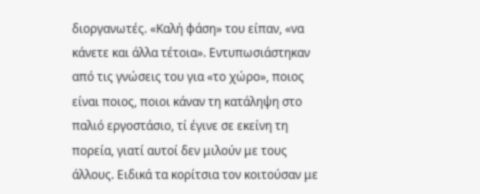διοργανωτές. «Καλή φάση» του είπαν, «να κάνετε και άλλα τέτοια». Εντυπωσιάστηκαν από τις γνώσεις του για «το χώρο», ποιος είναι ποιος, ποιοι κάναν τη κατάληψη στο παλιό εργοστάσιο, τί έγινε σε εκείνη τη πορεία, γιατί αυτοί δεν μιλούν με τους άλλους. Ειδικά τα κορίτσια τον κοιτούσαν με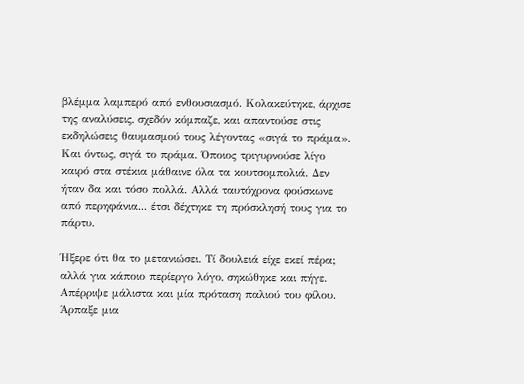βλέμμα λαμπερό από ενθουσιασμό. Κολακεύτηκε, άρχισε της αναλύσεις, σχεδόν κόμπαζε, και απαντούσε στις εκδηλώσεις θαυμασμού τους λέγοντας «σιγά το πράμα». Και όντως, σιγά το πράμα. Όποιος τριγυρνούσε λίγο καιρό στα στέκια μάθαινε όλα τα κουτσομπολιά. Δεν ήταν δα και τόσο πολλά. Αλλά ταυτόχρονα φούσκωνε από περηφάνια... έτσι δέχτηκε τη πρόσκλησή τους για το πάρτυ.

Ήξερε ότι θα το μετανιώσει. Τί δουλειά είχε εκεί πέρα; αλλά για κάποιο περίεργο λόγο, σηκώθηκε και πήγε. Απέρριψε μάλιστα και μία πρόταση παλιού του φίλου. Άρπαξε μια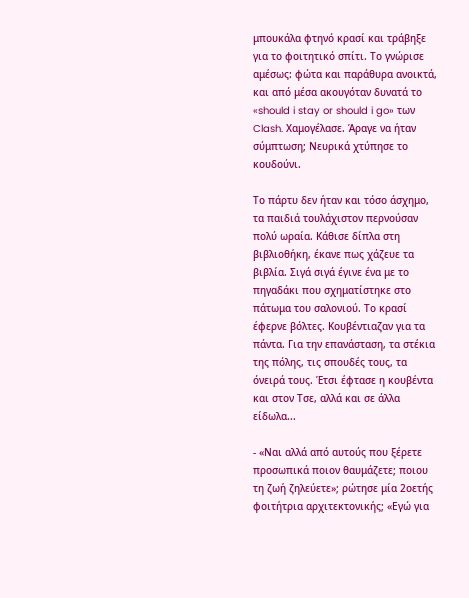μπουκάλα φτηνό κρασί και τράβηξε για το φοιτητικό σπίτι. Το γνώρισε αμέσως: φώτα και παράθυρα ανοικτά, και από μέσα ακουγόταν δυνατά το «should i stay or should i go» των Clash. Χαμογέλασε. Άραγε να ήταν σύμπτωση; Νευρικά χτύπησε το κουδούνι.

Το πάρτυ δεν ήταν και τόσο άσχημο, τα παιδιά τουλάχιστον περνούσαν πολύ ωραία. Κάθισε δίπλα στη βιβλιοθήκη, έκανε πως χάζευε τα βιβλία. Σιγά σιγά έγινε ένα με το πηγαδάκι που σχηματίστηκε στο πάτωμα του σαλονιού. Το κρασί έφερνε βόλτες. Κουβέντιαζαν για τα πάντα. Για την επανάσταση, τα στέκια της πόλης, τις σπουδές τους, τα όνειρά τους. Έτσι έφτασε η κουβέντα και στον Τσε, αλλά και σε άλλα είδωλα...

- «Ναι αλλά από αυτούς που ξέρετε προσωπικά ποιον θαυμάζετε; ποιου τη ζωή ζηλεύετε»; ρώτησε μία 2οετής φοιτήτρια αρχιτεκτονικής; «Εγώ για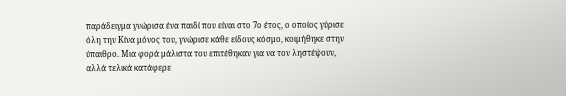παράδειγμα γνώρισα ένα παιδί που είναι στο 7ο έτος, ο οποίος γύρισε όλη την Κίνα μόνος του, γνώρισε κάθε είδους κόσμο, κοιμήθηκε στην ύπαιθρο. Μια φορά μάλιστα του επιτέθηκαν για να τον ληστέψουν, αλλά τελικά κατάφερε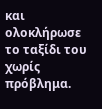και ολοκλήρωσε το ταξίδι του χωρίς πρόβλημα.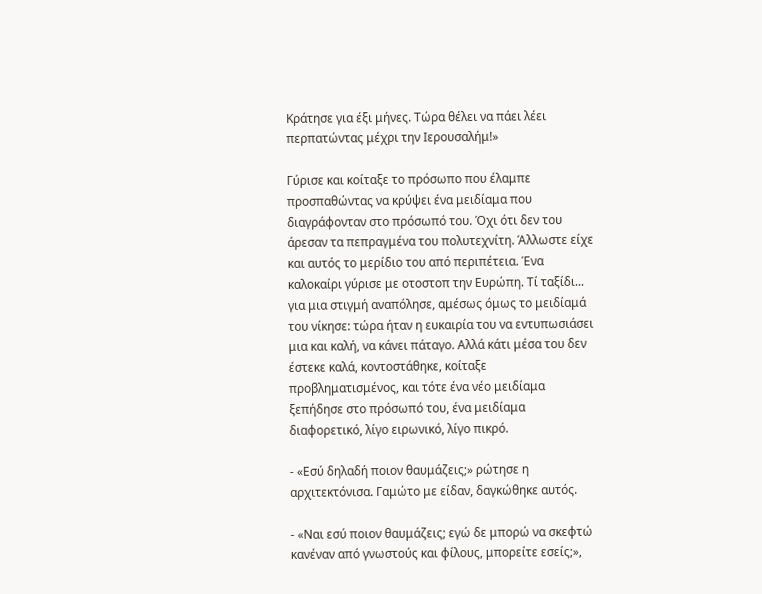Κράτησε για έξι μήνες. Τώρα θέλει να πάει λέει περπατώντας μέχρι την Ιερουσαλήμ!»

Γύρισε και κοίταξε το πρόσωπο που έλαμπε προσπαθώντας να κρύψει ένα μειδίαμα που διαγράφονταν στο πρόσωπό του. Όχι ότι δεν του άρεσαν τα πεπραγμένα του πολυτεχνίτη. Άλλωστε είχε και αυτός το μερίδιο του από περιπέτεια. Ένα καλοκαίρι γύρισε με οτοστοπ την Ευρώπη. Τί ταξίδι... για μια στιγμή αναπόλησε, αμέσως όμως το μειδίαμά του νίκησε: τώρα ήταν η ευκαιρία του να εντυπωσιάσει μια και καλή, να κάνει πάταγο. Αλλά κάτι μέσα του δεν έστεκε καλά, κοντοστάθηκε, κοίταξε προβληματισμένος, και τότε ένα νέο μειδίαμα ξεπήδησε στο πρόσωπό του, ένα μειδίαμα διαφορετικό, λίγο ειρωνικό, λίγο πικρό.

- «Εσύ δηλαδή ποιον θαυμάζεις;» ρώτησε η αρχιτεκτόνισα. Γαμώτο με είδαν, δαγκώθηκε αυτός.

- «Ναι εσύ ποιον θαυμάζεις; εγώ δε μπορώ να σκεφτώ κανέναν από γνωστούς και φίλους, μπορείτε εσείς;»,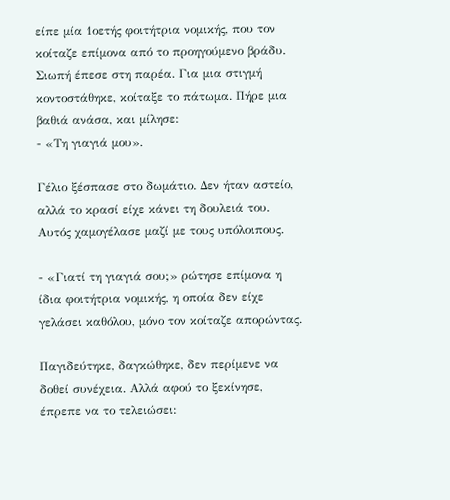είπε μία 1οετής φοιτήτρια νομικής, που τον κοίταζε επίμονα από το προηγούμενο βράδυ.
Σιωπή έπεσε στη παρέα. Για μια στιγμή κοντοστάθηκε, κοίταξε το πάτωμα. Πήρε μια βαθιά ανάσα, και μίλησε:
- «Τη γιαγιά μου».

Γέλιο ξέσπασε στο δωμάτιο. Δεν ήταν αστείο, αλλά το κρασί είχε κάνει τη δουλειά του. Αυτός χαμογέλασε μαζί με τους υπόλοιπους.

- «Γιατί τη γιαγιά σου;» ρώτησε επίμονα η ίδια φοιτήτρια νομικής, η οποία δεν είχε γελάσει καθόλου, μόνο τον κοίταζε απορώντας.

Παγιδεύτηκε, δαγκώθηκε, δεν περίμενε να δοθεί συνέχεια. Αλλά αφού το ξεκίνησε, έπρεπε να το τελειώσει: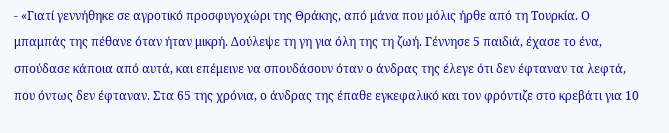- «Γιατί γεννήθηκε σε αγροτικό προσφυγοχώρι της Θράκης, από μάνα που μόλις ήρθε από τη Τουρκία. Ο μπαμπάς της πέθανε όταν ήταν μικρή. Δούλεψε τη γη για όλη της τη ζωή. Γέννησε 5 παιδιά, έχασε το ένα, σπούδασε κάποια από αυτά, και επέμεινε να σπουδάσουν όταν ο άνδρας της έλεγε ότι δεν έφταναν τα λεφτά, που όντως δεν έφταναν. Στα 65 της χρόνια, ο άνδρας της έπαθε εγκεφαλικό και τον φρόντιζε στο κρεβάτι για 10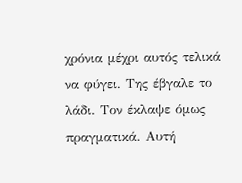χρόνια μέχρι αυτός τελικά να φύγει. Της έβγαλε το λάδι. Τον έκλαψε όμως πραγματικά. Αυτή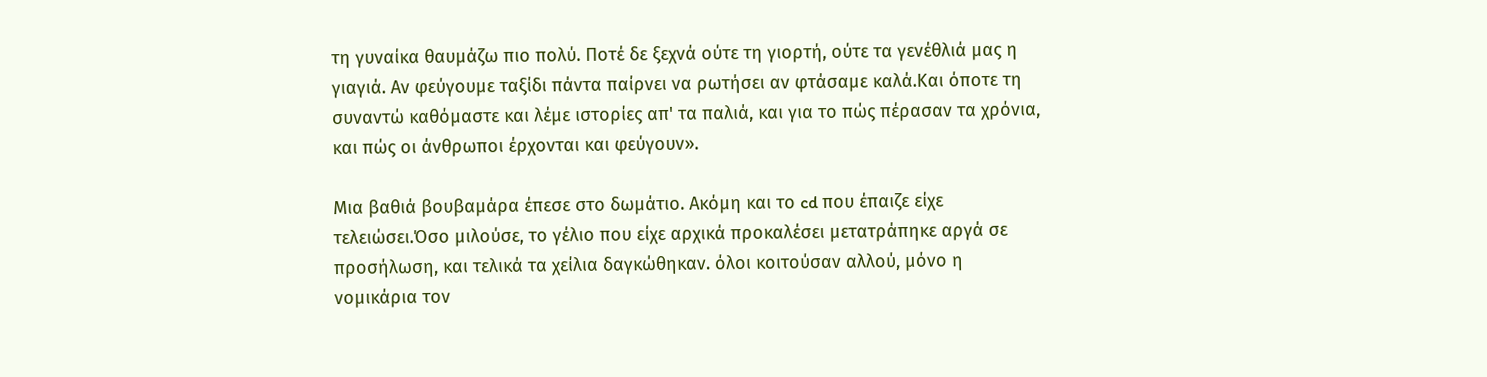τη γυναίκα θαυμάζω πιο πολύ. Ποτέ δε ξεχνά ούτε τη γιορτή, ούτε τα γενέθλιά μας η γιαγιά. Αν φεύγουμε ταξίδι πάντα παίρνει να ρωτήσει αν φτάσαμε καλά.Και όποτε τη συναντώ καθόμαστε και λέμε ιστορίες απ' τα παλιά, και για το πώς πέρασαν τα χρόνια, και πώς οι άνθρωποι έρχονται και φεύγουν».

Μια βαθιά βουβαμάρα έπεσε στο δωμάτιο. Ακόμη και το cd που έπαιζε είχε τελειώσει.Όσο μιλούσε, το γέλιο που είχε αρχικά προκαλέσει μετατράπηκε αργά σε προσήλωση, και τελικά τα χείλια δαγκώθηκαν. όλοι κοιτούσαν αλλού, μόνο η νομικάρια τον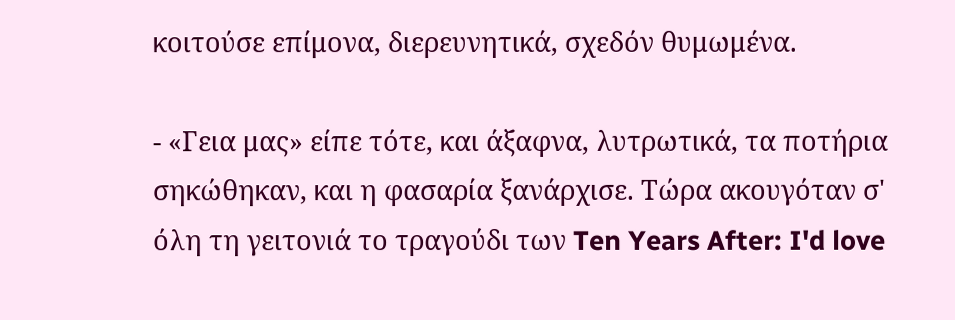κοιτούσε επίμονα, διερευνητικά, σχεδόν θυμωμένα.

- «Γεια μας» είπε τότε, και άξαφνα, λυτρωτικά, τα ποτήρια σηκώθηκαν, και η φασαρία ξανάρχισε. Τώρα ακουγόταν σ' όλη τη γειτονιά το τραγούδι των Ten Years After: I'd love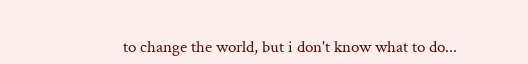to change the world, but i don't know what to do...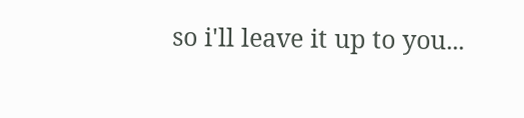so i'll leave it up to you...